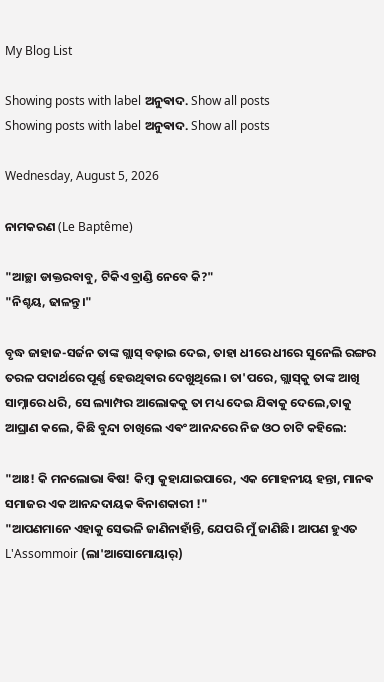My Blog List

Showing posts with label ଅନୁଵାଦ. Show all posts
Showing posts with label ଅନୁଵାଦ. Show all posts

Wednesday, August 5, 2026

ନାମକରଣ (Le Baptême)

"ଆଚ୍ଛା ଡାକ୍ତରବାବୁ, ଟିକିଏ ବ୍ରାଣ୍ଡି ନେବେ କି?"
"ନିଶ୍ଚୟ, ଢାଳନ୍ତୁ।"

ବୃଦ୍ଧ ଜାହାଜ-ସର୍ଜନ ତାଙ୍କ ଗ୍ଲାସ୍ ବଢ଼ାଇ ଦେଇ, ତାହା ଧୀରେ ଧୀରେ ସୁନେଲି ରଙ୍ଗର ତରଳ ପଦାର୍ଥରେ ପୂର୍ଣ୍ଣ ହେଉଥିଵାର ଦେଖୁଥିଲେ। ତା'ପରେ, ଗ୍ଲାସ୍‌କୁ ତାଙ୍କ ଆଖି ସାମ୍ନାରେ ଧରି, ସେ ଲ୍ୟାମ୍ପର ଆଲୋକକୁ ତା ମଧ୍ୟ ଦେଇ ଯିଵାକୁ ଦେଲେ,ତାକୁ ଆଘ୍ରାଣ କଲେ, କିଛି ବୁନ୍ଦା ଚାଖିଲେ ଏଵଂ ଆନନ୍ଦରେ ନିଜ ଓଠ ଚାଟି କହିଲେ:

"ଆଃ! କି ମନଲୋଭା ଵିଷ! କିମ୍ବା କୁହାଯାଇପାରେ, ଏକ ମୋହନୀୟ ହନ୍ତା, ମାନଵ ସମାଜର ଏକ ଆନନ୍ଦଦାୟକ ଵିନାଶକାରୀ !"
"ଆପଣମାନେ ଏହାକୁ ସେଭଳି ଜାଣିନାହାଁନ୍ତି, ଯେପରି ମୁଁ ଜାଣିଛି। ଆପଣ ହୁଏତ L'Assommoir (ଲା'ଆସୋମୋୟାର୍)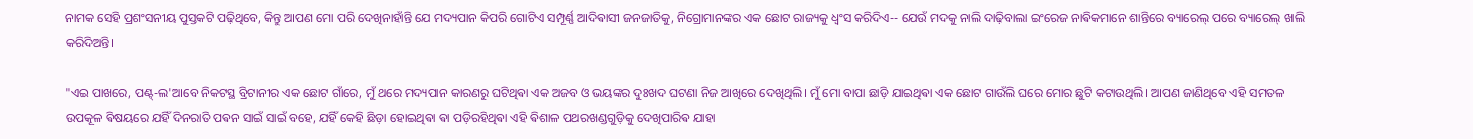ନାମକ ସେହି ପ୍ରଶଂସନୀୟ ପୁସ୍ତକଟି ପଢ଼ିଥିବେ, କିନ୍ତୁ ଆପଣ ମୋ ପରି ଦେଖିନାହାଁନ୍ତି ଯେ ମଦ୍ୟପାନ କିପରି ଗୋଟିଏ ସମ୍ପୂର୍ଣ୍ଣ ଆଦିଵାସୀ ଜନଜାତିକୁ, ନିଗ୍ରୋମାନଙ୍କର ଏକ ଛୋଟ ରାଜ୍ୟକୁ ଧ୍ୱଂସ କରିଦିଏ-- ଯେଉଁ ମଦକୁ ନାଲି ଦାଢ଼ିବାଲା ଇଂରେଜ ନାଵିକମାନେ ଶାନ୍ତିରେ ବ୍ୟାରେଲ୍ ପରେ ବ୍ୟାରେଲ୍ ଖାଲି କରିଦିଅନ୍ତି।

"ଏଇ ପାଖରେ, ପଣ୍ଟ୍-ଲ'ଆବେ ନିକଟସ୍ଥ ବ୍ରିଟାନୀର ଏକ ଛୋଟ ଗାଁରେ, ମୁଁ ଥରେ ମଦ୍ୟପାନ କାରଣରୁ ଘଟିଥିଵା ଏକ ଅଜବ ଓ ଭୟଙ୍କର ଦୁଃଖଦ ଘଟଣା ନିଜ ଆଖିରେ ଦେଖିଥିଲି। ମୁଁ ମୋ ବାପା ଛାଡ଼ି ଯାଇଥିଵା ଏକ ଛୋଟ ଗାଉଁଲି ଘରେ ମୋର ଛୁଟି କଟାଉଥିଲି। ଆପଣ ଜାଣିଥିବେ ଏହି ସମତଳ ଉପକୂଳ ଵିଷୟରେ ଯହିଁ ଦିନରାତି ପଵନ ସାଇଁ ସାଇଁ ବହେ, ଯହିଁ କେହି ଛିଡ଼ା ହୋଇଥିଵା ଵା ପଡ଼ିରହିଥିଵା ଏହି ଵିଶାଳ ପଥରଖଣ୍ଡଗୁଡ଼ିକୁ ଦେଖିପାରିଵ ଯାହା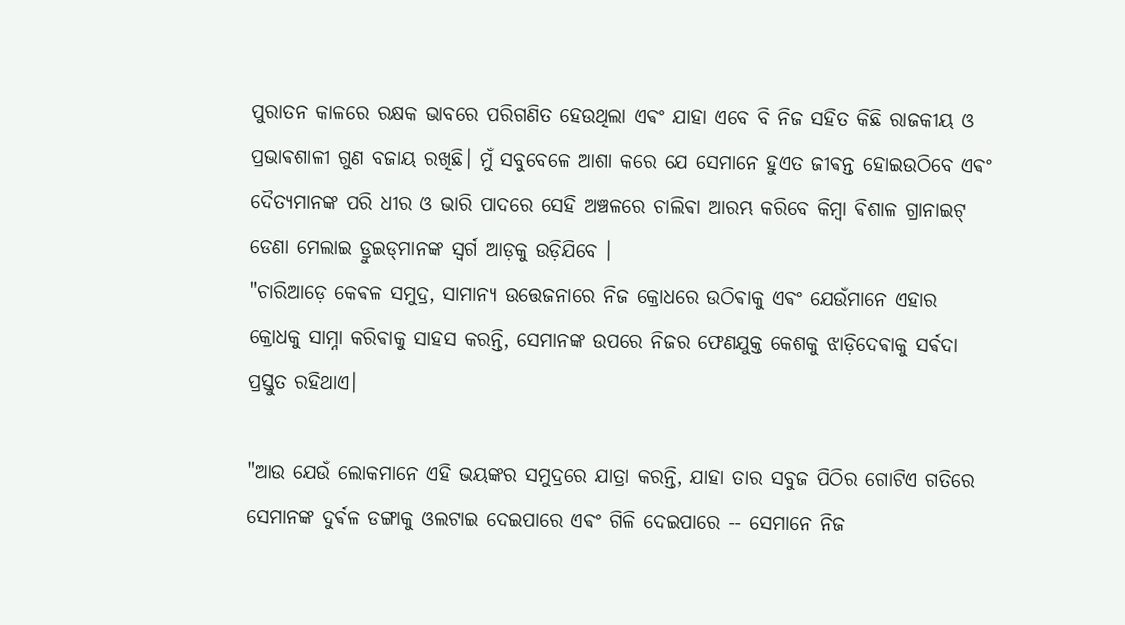ପୁରାତନ କାଳରେ ରକ୍ଷକ ଭାବରେ ପରିଗଣିତ ହେଉଥିଲା ଏଵଂ ଯାହା ଏବେ ବି ନିଜ ସହିତ କିଛି ରାଜକୀୟ ଓ ପ୍ରଭାଵଶାଳୀ ଗୁଣ ବଜାୟ ରଖିଛି। ମୁଁ ସବୁବେଳେ ଆଶା କରେ ଯେ ସେମାନେ ହୁଏତ ଜୀଵନ୍ତ ହୋଇଉଠିବେ ଏଵଂ ଦୈତ୍ୟମାନଙ୍କ ପରି ଧୀର ଓ ଭାରି ପାଦରେ ସେହି ଅଞ୍ଚଳରେ ଚାଲିଵା ଆରମ୍ଭ କରିବେ କିମ୍ବା ଵିଶାଳ ଗ୍ରାନାଇଟ୍ ଡେଣା ମେଲାଇ ଡ୍ରୁଇଡ୍‌ମାନଙ୍କ ସ୍ୱର୍ଗ ଆଡ଼କୁ ଉଡ଼ିଯିବେ ।
"ଚାରିଆଡ଼େ କେଵଳ ସମୁଦ୍ର, ସାମାନ୍ୟ ଉତ୍ତେଜନାରେ ନିଜ କ୍ରୋଧରେ ଉଠିଵାକୁ ଏଵଂ ଯେଉଁମାନେ ଏହାର କ୍ରୋଧକୁ ସାମ୍ନା କରିଵାକୁ ସାହସ କରନ୍ତି, ସେମାନଙ୍କ ଉପରେ ନିଜର ଫେଣଯୁକ୍ତ କେଶକୁ ଝାଡ଼ିଦେଵାକୁ ସର୍ଵଦା ପ୍ରସ୍ତୁତ ରହିଥାଏ।

"ଆଉ ଯେଉଁ ଲୋକମାନେ ଏହି ଭୟଙ୍କର ସମୁଦ୍ରରେ ଯାତ୍ରା କରନ୍ତି, ଯାହା ତାର ସବୁଜ ପିଠିର ଗୋଟିଏ ଗତିରେ ସେମାନଙ୍କ ଦୁର୍ଵଳ ଡଙ୍ଗାକୁ ଓଲଟାଇ ଦେଇପାରେ ଏଵଂ ଗିଳି ଦେଇପାରେ -- ସେମାନେ ନିଜ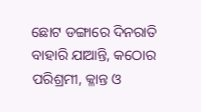ଛୋଟ ଡଙ୍ଗାରେ ଦିନରାତି ବାହାରି ଯାଆନ୍ତି, କଠୋର ପରିଶ୍ରମୀ, କ୍ଳାନ୍ତ ଓ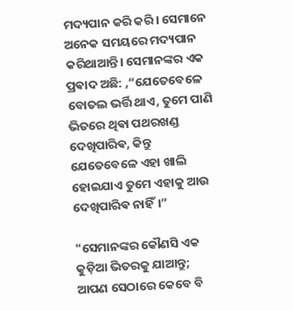ମଦ୍ୟପାନ କରି କରି। ସେମାନେ ଅନେକ ସମୟରେ ମଦ୍ୟପାନ କରିଥାଆନ୍ତି। ସେମାନଙ୍କର ଏକ ପ୍ରଵାଦ ଅଛି: ,“ଯେତେବେଳେ ବୋତଲ ଭର୍ତ୍ତି ଥାଏ, ତୁମେ ପାଣି ଭିତରେ ଥିଵା ପଥରଖଣ୍ଡ ଦେଖିପାରିଵ, କିନ୍ତୁ ଯେତେବେଳେ ଏହା ଖାଲି ହୋଇଯାଏ ତୁମେ ଏହାକୁ ଆଉ ଦେଖିପାରିଵ ନାହିଁ।”

"ସେମାନଙ୍କର କୌଣସି ଏକ କୁଡ଼ିଆ ଭିତରକୁ ଯାଆନ୍ତୁ; ଆପଣ ସେଠାରେ କେବେ ବି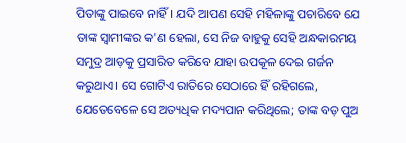ପିତାଙ୍କୁ ପାଇବେ ନାହିଁ। ଯଦି ଆପଣ ସେହି ମହିଳାଙ୍କୁ ପଚାରିବେ ଯେ ତାଙ୍କ ସ୍ୱାମୀଙ୍କର କ'ଣ ହେଲା, ସେ ନିଜ ବାହୁକୁ ସେହି ଅନ୍ଧକାରମୟ ସମୁଦ୍ର ଆଡ଼କୁ ପ୍ରସାରିତ କରିବେ ଯାହା ଉପକୂଳ ଦେଇ ଗର୍ଜନ କରୁଥାଏ। ସେ ଗୋଟିଏ ରାତିରେ ସେଠାରେ ହିଁ ରହିଗଲେ, ଯେତେବେଳେ ସେ ଅତ୍ୟଧିକ ମଦ୍ୟପାନ କରିଥିଲେ; ତାଙ୍କ ବଡ଼ ପୁଅ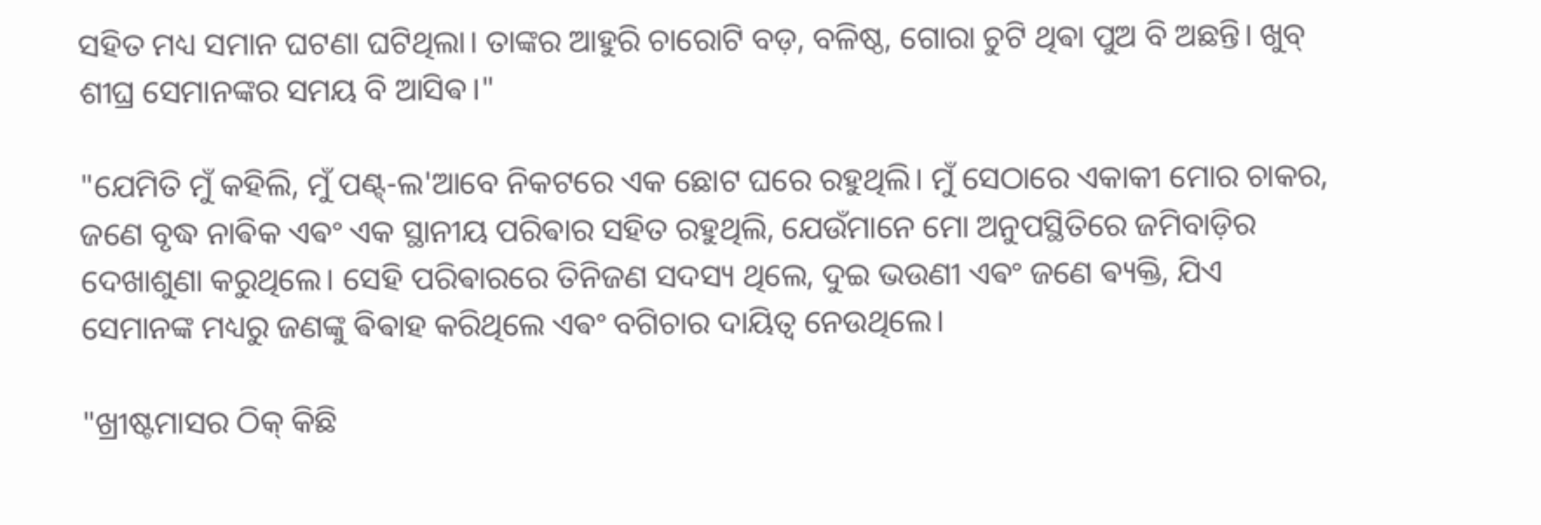ସହିତ ମଧ୍ୟ ସମାନ ଘଟଣା ଘଟିଥିଲା। ତାଙ୍କର ଆହୁରି ଚାରୋଟି ବଡ଼, ବଳିଷ୍ଠ, ଗୋରା ଚୁଟି ଥିଵା ପୁଅ ବି ଅଛନ୍ତି। ଖୁବ୍ ଶୀଘ୍ର ସେମାନଙ୍କର ସମୟ ବି ଆସିଵ।"

"ଯେମିତି ମୁଁ କହିଲି, ମୁଁ ପଣ୍ଟ୍-ଲ'ଆବେ ନିକଟରେ ଏକ ଛୋଟ ଘରେ ରହୁଥିଲି। ମୁଁ ସେଠାରେ ଏକାକୀ ମୋର ଚାକର, ଜଣେ ବୃଦ୍ଧ ନାଵିକ ଏଵଂ ଏକ ସ୍ଥାନୀୟ ପରିଵାର ସହିତ ରହୁଥିଲି, ଯେଉଁମାନେ ମୋ ଅନୁପସ୍ଥିତିରେ ଜମିବାଡ଼ିର ଦେଖାଶୁଣା କରୁଥିଲେ। ସେହି ପରିଵାରରେ ତିନିଜଣ ସଦସ୍ୟ ଥିଲେ, ଦୁଇ ଭଉଣୀ ଏଵଂ ଜଣେ ଵ୍ୟକ୍ତି, ଯିଏ ସେମାନଙ୍କ ମଧ୍ୟରୁ ଜଣଙ୍କୁ ଵିଵାହ କରିଥିଲେ ଏଵଂ ବଗିଚାର ଦାୟିତ୍ୱ ନେଉଥିଲେ।

"ଖ୍ରୀଷ୍ଟମାସର ଠିକ୍ କିଛି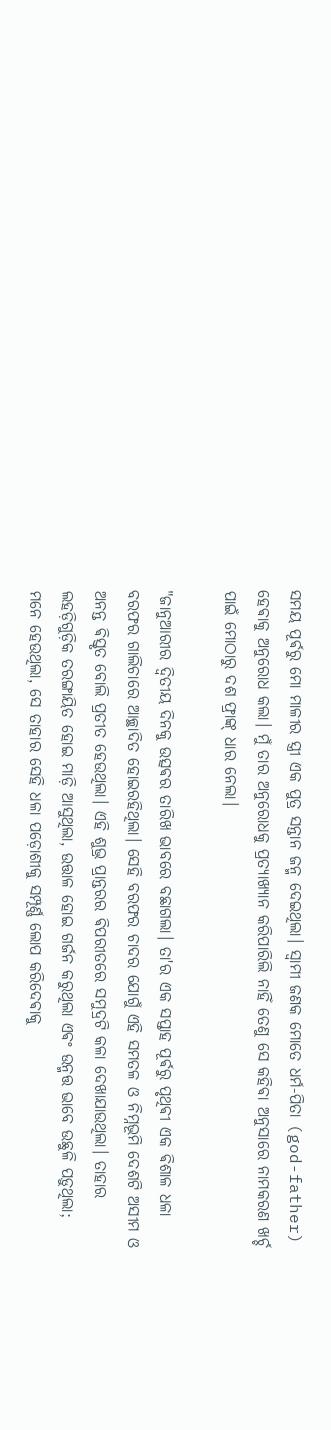ସମୟ ପୂର୍ଵରୁ ମୋ ମାଳୀର ସ୍ତ୍ରୀ ଏକ ପୁତ୍ର ସନ୍ତାନ ଜନ୍ମ ଦେଇଥିଲା। ସ୍ୱାମୀ ଜଣକ ମୋତେ ଧର୍ମ-ପିତା (god-father) ହେଵାକୁ ଅନୁରୋଧ କଲା। ମୁଁ ତାର ଅନୁରୋଧକୁ ପ୍ରତ୍ୟାଖ୍ୟାନ କରିପାରିଲି ନାହିଁ ତେଣୁ ସେ କହିଵା ଅନୁସାରେ ନାମକରଣ ଖର୍ଚ୍ଚ ପାଇଁ ମୋଠାରୁ ଦଶ ଫ୍ରାଙ୍କ୍ ଧାର ନେଲା।

"ଜାନୁଆରୀର ଦ୍ୱିତୀୟ ଦିନକୁ ଉତ୍ସଵର ତାରିଖ ଭାବରେ ବଛାଗଲା। ତା'ର ଏକ ସପ୍ତାହ ପୂର୍ଵରୁ ପୃଥିଵୀ ଏକ ଵିଶାଳ ଧଳା ବରଫର ଗାଲିଚାରେ ଆଚ୍ଛାଦିତ ହୋଇରହିଥିଲା। ସେହି ବରଫର ଚାଦର ଯୋଗୁଁ ଏହି ସମତଳ ଓ ନିମ୍ନଭୂମି ଦେଶଟି ଅସୀମ ଓ ଅନନ୍ତ ଵିସ୍ତୃତ ବୋଲି ପ୍ରତୀତ ହେଉଥିଲା। ଏହି ଶୁଭ୍ର ପ୍ରାନ୍ତରର ଵିପରୀତରେ ସମୁଦ୍ରଟି କଳା ଦେଖାଯାଉଥିଲା। ତାହାର ଲହଡ଼ିଗୁଡ଼ିକ ତରଙ୍ଗାୟିତ ହୋଇ ମାଡ଼ି ଆସୁଥିଲା, ଉତ୍ତାଳ ହୋଇ ଗର୍ଜନ କରୁଥିଲା ଏଵଂ ଉନ୍ମତ୍ତ ଭାବେ ଉଛୁଳି ପଡ଼ୁଥିଲା; ମନେ ହେଉଥିଲା, ସେ ତାହାର ସେହି ଧଳା ପଡ଼ୋଶୀକୁ ସମ୍ପୂର୍ଣ୍ଣ ଲୋପ କରିଦେଵାକୁ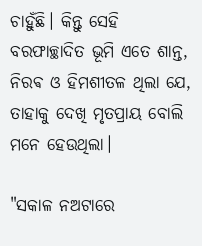ଚାହୁଁଛି। କିନ୍ତୁ ସେହି ବରଫାଚ୍ଛାଦିତ ଭୂମି ଏତେ ଶାନ୍ତ, ନିରଵ ଓ ହିମଶୀତଳ ଥିଲା ଯେ, ତାହାକୁ ଦେଖି ମୃତପ୍ରାୟ ବୋଲି ମନେ ହେଉଥିଲା।

"ସକାଳ ନଅଟାରେ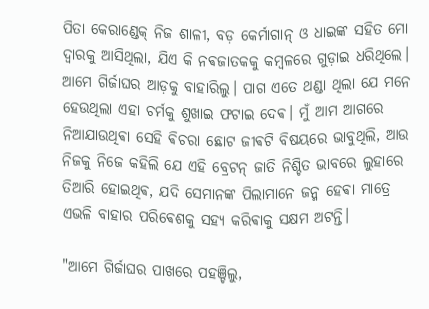ପିତା କେରାଣ୍ଡେକ୍ ନିଜ ଶାଳୀ, ବଡ଼ କେର୍ମାଗାନ୍ ଓ ଧାଇଙ୍କ ସହିତ ମୋ ଦ୍ୱାରକୁ ଆସିଥିଲା, ଯିଏ କି ନଵଜାତକକୁ କମ୍ବଳରେ ଗୁଡ଼ାଇ ଧରିଥିଲେ। ଆମେ ଗିର୍ଜାଘର ଆଡ଼କୁ ବାହାରିଲୁ। ପାଗ ଏତେ ଥଣ୍ଡା ଥିଲା ଯେ ମନେ ହେଉଥିଲା ଏହା ଚର୍ମକୁ ଶୁଖାଇ ଫଟାଇ ଦେଵ। ମୁଁ ଆମ ଆଗରେ ନିଆଯାଉଥିଵା ସେହି ଵିଚରା ଛୋଟ ଜୀଵଟି ବିଷୟରେ ଭାବୁଥିଲି, ଆଉ ନିଜକୁ ନିଜେ କହିଲି ଯେ ଏହି ବ୍ରେଟନ୍ ଜାତି ନିଶ୍ଚିତ ଭାବରେ ଲୁହାରେ ତିଆରି ହୋଇଥିଵ, ଯଦି ସେମାନଙ୍କ ପିଲାମାନେ ଜନ୍ମ ହେଵା ମାତ୍ରେ ଏଭଳି ବାହାର ପରିଵେଶକୁ ସହ୍ୟ କରିଵାକୁ ସକ୍ଷମ ଅଟନ୍ତି।

"ଆମେ ଗିର୍ଜାଘର ପାଖରେ ପହଞ୍ଚିଲୁ,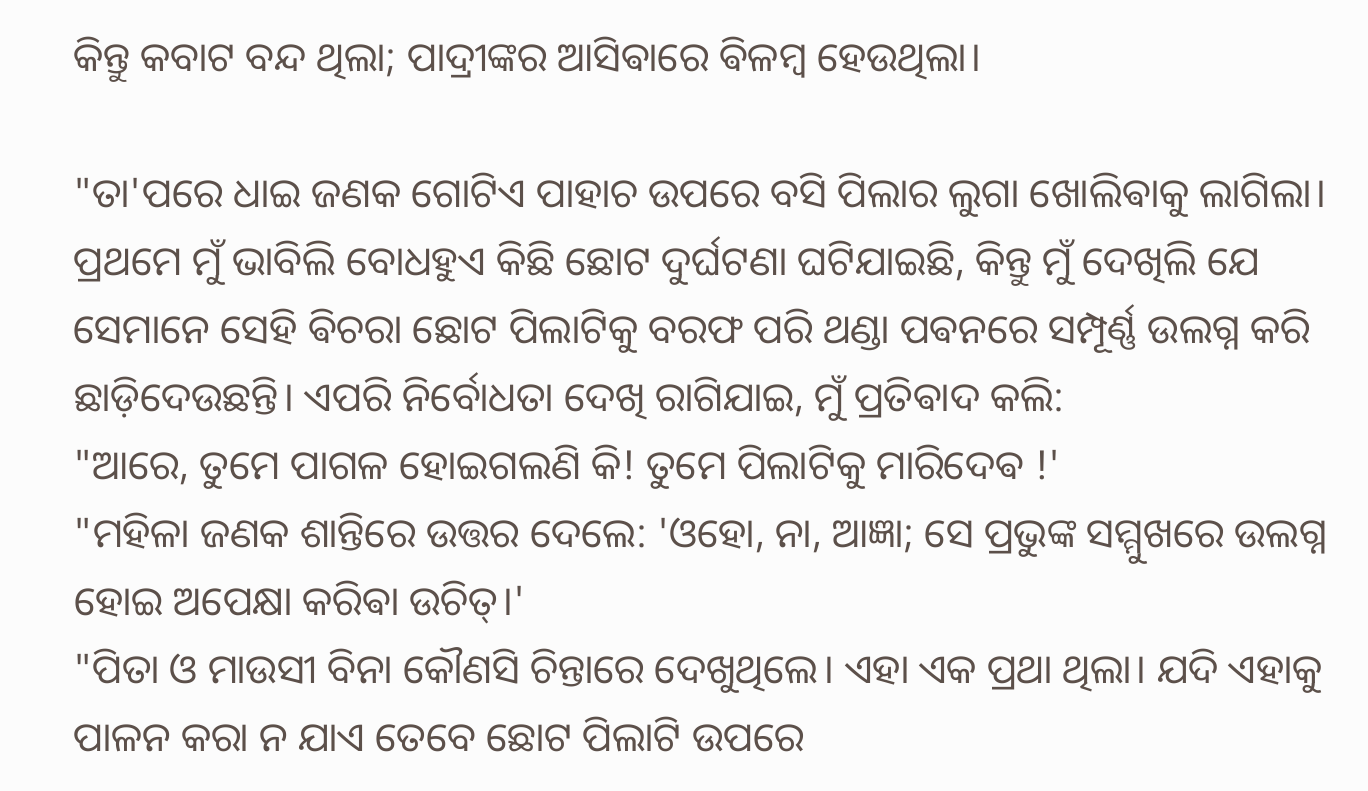କିନ୍ତୁ କବାଟ ବନ୍ଦ ଥିଲା; ପାଦ୍ରୀଙ୍କର ଆସିଵାରେ ଵିଳମ୍ବ ହେଉଥିଲା।

"ତା'ପରେ ଧାଇ ଜଣକ ଗୋଟିଏ ପାହାଚ ଉପରେ ବସି ପିଲାର ଲୁଗା ଖୋଲିଵାକୁ ଲାଗିଲା। ପ୍ରଥମେ ମୁଁ ଭାବିଲି ବୋଧହୁଏ କିଛି ଛୋଟ ଦୁର୍ଘଟଣା ଘଟିଯାଇଛି, କିନ୍ତୁ ମୁଁ ଦେଖିଲି ଯେ ସେମାନେ ସେହି ଵିଚରା ଛୋଟ ପିଲାଟିକୁ ବରଫ ପରି ଥଣ୍ଡା ପଵନରେ ସମ୍ପୂର୍ଣ୍ଣ ଉଲଗ୍ନ କରି ଛାଡ଼ିଦେଉଛନ୍ତି। ଏପରି ନିର୍ବୋଧତା ଦେଖି ରାଗିଯାଇ, ମୁଁ ପ୍ରତିଵାଦ କଲି:
"ଆରେ, ତୁମେ ପାଗଳ ହୋଇଗଲଣି କି! ତୁମେ ପିଲାଟିକୁ ମାରିଦେଵ !'
"ମହିଳା ଜଣକ ଶାନ୍ତିରେ ଉତ୍ତର ଦେଲେ: 'ଓହୋ, ନା, ଆଜ୍ଞା; ସେ ପ୍ରଭୁଙ୍କ ସମ୍ମୁଖରେ ଉଲଗ୍ନ ହୋଇ ଅପେକ୍ଷା କରିଵା ଉଚିତ୍।'
"ପିତା ଓ ମାଉସୀ ବିନା କୌଣସି ଚିନ୍ତାରେ ଦେଖୁଥିଲେ। ଏହା ଏକ ପ୍ରଥା ଥିଲା। ଯଦି ଏହାକୁ ପାଳନ କରା ନ ଯାଏ ତେବେ ଛୋଟ ପିଲାଟି ଉପରେ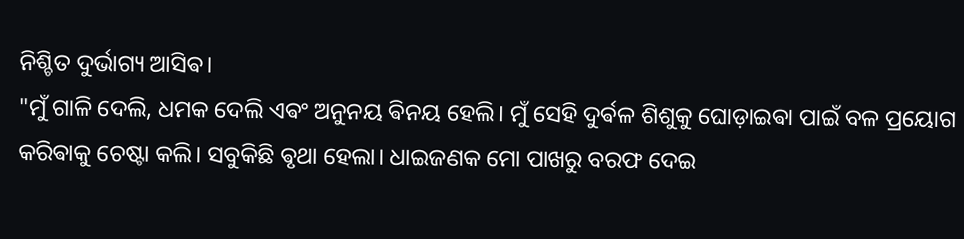ନିଶ୍ଚିତ ଦୁର୍ଭାଗ୍ୟ ଆସିଵ।
"ମୁଁ ଗାଳି ଦେଲି, ଧମକ ଦେଲି ଏଵଂ ଅନୁନୟ ଵିନୟ ହେଲି। ମୁଁ ସେହି ଦୁର୍ଵଳ ଶିଶୁକୁ ଘୋଡ଼ାଇଵା ପାଇଁ ବଳ ପ୍ରୟୋଗ କରିଵାକୁ ଚେଷ୍ଟା କଲି। ସବୁକିଛି ଵୃଥା ହେଲା। ଧାଇଜଣକ ମୋ ପାଖରୁ ବରଫ ଦେଇ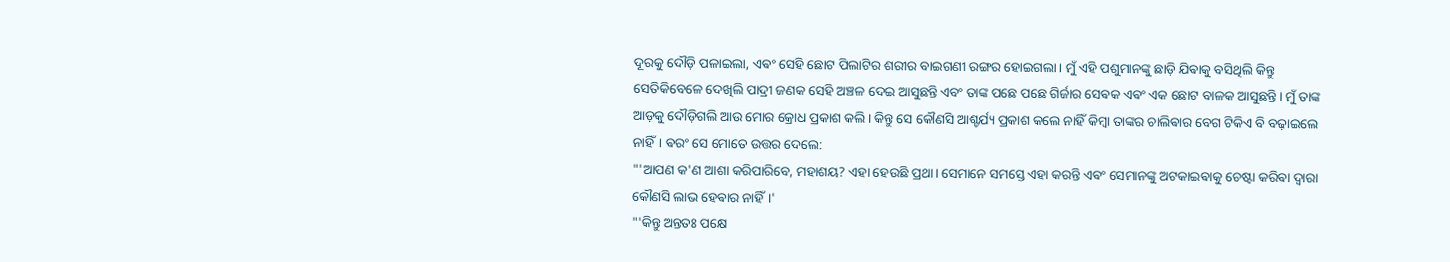ଦୂରକୁ ଦୌଡ଼ି ପଳାଇଲା, ଏଵଂ ସେହି ଛୋଟ ପିଲାଟିର ଶରୀର ବାଇଗଣୀ ରଙ୍ଗର ହୋଇଗଲା। ମୁଁ ଏହି ପଶୁମାନଙ୍କୁ ଛାଡ଼ି ଯିଵାକୁ ବସିଥିଲି କିନ୍ତୁ ସେତିକିବେଳେ ଦେଖିଲି ପାଦ୍ରୀ ଜଣକ ସେହି ଅଞ୍ଚଳ ଦେଇ ଆସୁଛନ୍ତି ଏବଂ ତାଙ୍କ ପଛେ ପଛେ ଗିର୍ଜାର ସେଵକ ଏଵଂ ଏକ ଛୋଟ ବାଳକ ଆସୁଛନ୍ତି। ମୁଁ ତାଙ୍କ ଆଡ଼କୁ ଦୌଡ଼ିଗଲି ଆଉ ମୋର କ୍ରୋଧ ପ୍ରକାଶ କଲି। କିନ୍ତୁ ସେ କୌଣସି ଆଶ୍ଚର୍ଯ୍ୟ ପ୍ରକାଶ କଲେ ନାହିଁ କିମ୍ବା ତାଙ୍କର ଚାଲିଵାର ବେଗ ଟିକିଏ ବି ବଢ଼ାଇଲେ ନାହିଁ। ଵରଂ ସେ ମୋତେ ଉତ୍ତର ଦେଲେ:
"'ଆପଣ କ'ଣ ଆଶା କରିପାରିବେ, ମହାଶୟ? ଏହା ହେଉଛି ପ୍ରଥା। ସେମାନେ ସମସ୍ତେ ଏହା କରନ୍ତି ଏଵଂ ସେମାନଙ୍କୁ ଅଟକାଇଵାକୁ ଚେଷ୍ଟା କରିଵା ଦ୍ଵାରା କୌଣସି ଲାଭ ହେଵାର ନାହିଁ।'
"'କିନ୍ତୁ ଅନ୍ତତଃ ପକ୍ଷେ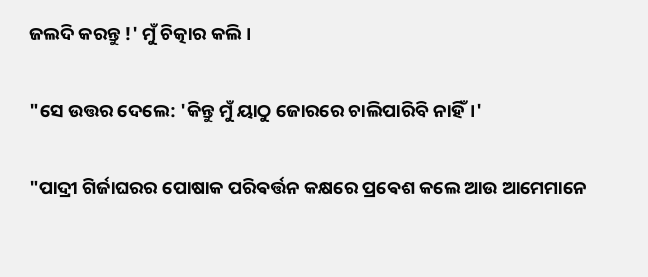ଜଲଦି କରନ୍ତୁ !' ମୁଁ ଚିତ୍କାର କଲି।

"ସେ ଉତ୍ତର ଦେଲେ: 'କିନ୍ତୁ ମୁଁ ୟାଠୁ ଜୋରରେ ଚାଲିପାରିବି ନାହିଁ।'

"ପାଦ୍ରୀ ଗିର୍ଜାଘରର ପୋଷାକ ପରିଵର୍ତ୍ତନ କକ୍ଷରେ ପ୍ରଵେଶ କଲେ ଆଉ ଆମେମାନେ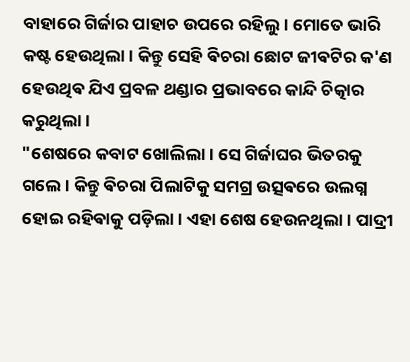ବାହାରେ ଗିର୍ଜାର ପାହାଚ ଉପରେ ରହିଲୁ। ମୋତେ ଭାରି କଷ୍ଟ ହେଉଥିଲା। କିନ୍ତୁ ସେହି ଵିଚରା ଛୋଟ ଜୀଵଟିର କ'ଣ ହେଉଥିଵ ଯିଏ ପ୍ରବଳ ଥଣ୍ଡାର ପ୍ରଭାବରେ କାନ୍ଦି ଚିତ୍କାର କରୁଥିଲା।
"ଶେଷରେ କବାଟ ଖୋଲିଲା। ସେ ଗିର୍ଜାଘର ଭିତରକୁ ଗଲେ। କିନ୍ତୁ ଵିଚରା ପିଲାଟିକୁ ସମଗ୍ର ଉତ୍ସଵରେ ଉଲଗ୍ନ ହୋଇ ରହିଵାକୁ ପଡ଼ିଲା। ଏହା ଶେଷ ହେଉନଥିଲା। ପାଦ୍ରୀ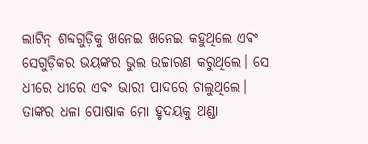ଲାଟିନ୍ ଶବ୍ଦଗୁଡ଼ିକୁ ଖନେଇ ଖନେଇ କହୁଥିଲେ ଏଵଂ ସେଗୁଡ଼ିକର ଭୟଙ୍କର ଭୁଲ ଉଚ୍ଚାରଣ କରୁଥିଲେ। ସେ ଧୀରେ ଧୀରେ ଏଵଂ ଭାରୀ ପାଦରେ ଚାଲୁଥିଲେ। ତାଙ୍କର ଧଳା ପୋଷାକ ମୋ ହୃଦୟକୁ ଥଣ୍ଡା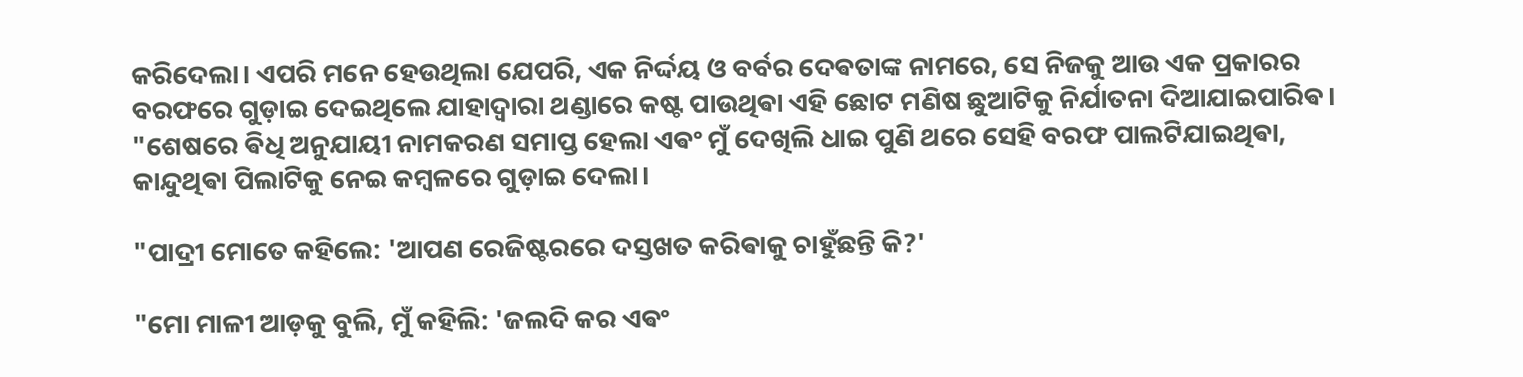କରିଦେଲା। ଏପରି ମନେ ହେଉଥିଲା ଯେପରି, ଏକ ନିର୍ଦ୍ଦୟ ଓ ବର୍ବର ଦେଵତାଙ୍କ ନାମରେ, ସେ ନିଜକୁ ଆଉ ଏକ ପ୍ରକାରର ବରଫରେ ଗୁଡ଼ାଇ ଦେଇଥିଲେ ଯାହାଦ୍ୱାରା ଥଣ୍ଡାରେ କଷ୍ଟ ପାଉଥିଵା ଏହି ଛୋଟ ମଣିଷ ଛୁଆଟିକୁ ନିର୍ଯାତନା ଦିଆଯାଇପାରିଵ।
"ଶେଷରେ ଵିଧି ଅନୁଯାୟୀ ନାମକରଣ ସମାପ୍ତ ହେଲା ଏଵଂ ମୁଁ ଦେଖିଲି ଧାଇ ପୁଣି ଥରେ ସେହି ବରଫ ପାଲଟିଯାଇଥିଵା, କାନ୍ଦୁଥିଵା ପିଲାଟିକୁ ନେଇ କମ୍ବଳରେ ଗୁଡ଼ାଇ ଦେଲା।

"ପାଦ୍ରୀ ମୋତେ କହିଲେ: 'ଆପଣ ରେଜିଷ୍ଟରରେ ଦସ୍ତଖତ କରିଵାକୁ ଚାହୁଁଛନ୍ତି କି?'

"ମୋ ମାଳୀ ଆଡ଼କୁ ବୁଲି, ମୁଁ କହିଲି: 'ଜଲଦି କର ଏଵଂ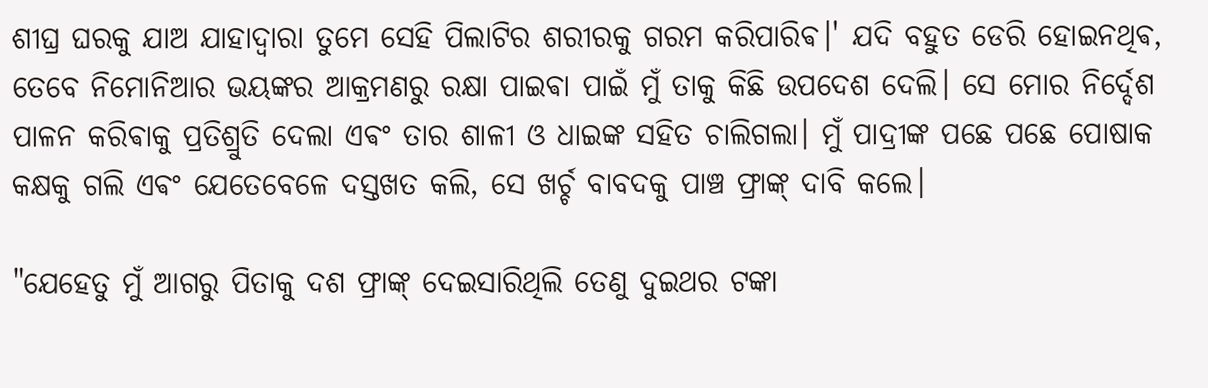ଶୀଘ୍ର ଘରକୁ ଯାଅ ଯାହାଦ୍ୱାରା ତୁମେ ସେହି ପିଲାଟିର ଶରୀରକୁ ଗରମ କରିପାରିଵ।' ଯଦି ବହୁତ ଡେରି ହୋଇନଥିଵ, ତେବେ ନିମୋନିଆର ଭୟଙ୍କର ଆକ୍ରମଣରୁ ରକ୍ଷା ପାଇଵା ପାଇଁ ମୁଁ ତାକୁ କିଛି ଉପଦେଶ ଦେଲି। ସେ ମୋର ନିର୍ଦ୍ଦେଶ ପାଳନ କରିଵାକୁ ପ୍ରତିଶ୍ରୁତି ଦେଲା ଏଵଂ ତାର ଶାଳୀ ଓ ଧାଇଙ୍କ ସହିତ ଚାଲିଗଲା। ମୁଁ ପାଦ୍ରୀଙ୍କ ପଛେ ପଛେ ପୋଷାକ କକ୍ଷକୁ ଗଲି ଏଵଂ ଯେତେବେଳେ ଦସ୍ତଖତ କଲି, ସେ ଖର୍ଚ୍ଚ ବାବଦକୁ ପାଞ୍ଚ ଫ୍ରାଙ୍କ୍ ଦାବି କଲେ।

"ଯେହେତୁ ମୁଁ ଆଗରୁ ପିତାକୁ ଦଶ ଫ୍ରାଙ୍କ୍ ଦେଇସାରିଥିଲି ତେଣୁ ଦୁଇଥର ଟଙ୍କା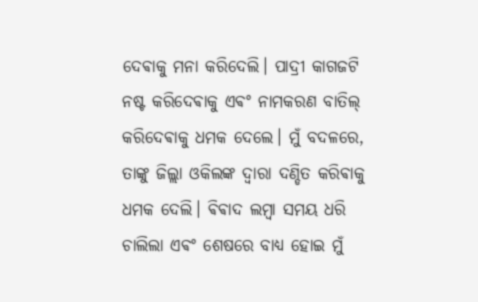ଦେଵାକୁ ମନା କରିଦେଲି। ପାଦ୍ରୀ କାଗଜଟି ନଷ୍ଟ କରିଦେଵାକୁ ଏଵଂ ନାମକରଣ ବାତିଲ୍ କରିଦେଵାକୁ ଧମକ ଦେଲେ। ମୁଁ ବଦଳରେ, ତାଙ୍କୁ ଜିଲ୍ଲା ଓକିଲଙ୍କ ଦ୍ୱାରା ଦଣ୍ଡିତ କରିଵାକୁ ଧମକ ଦେଲି। ଵିଵାଦ ଲମ୍ବା ସମୟ ଧରି ଚାଲିଲା ଏଵଂ ଶେଷରେ ବାଧ୍ୟ ହୋଇ ମୁଁ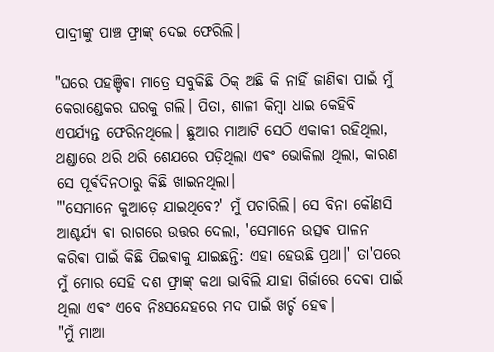ପାଦ୍ରୀଙ୍କୁ ପାଞ୍ଚ ଫ୍ରାଙ୍କ୍ ଦେଇ ଫେରିଲି।

"ଘରେ ପହଞ୍ଚିଵା ମାତ୍ରେ ସବୁକିଛି ଠିକ୍ ଅଛି କି ନାହିଁ ଜାଣିଵା ପାଇଁ ମୁଁ କେରାଣ୍ଡେକର ଘରକୁ ଗଲି। ପିତା, ଶାଳୀ କିମ୍ବା ଧାଇ କେହିବି ଏପର୍ଯ୍ୟନ୍ତ ଫେରିନଥିଲେ। ଛୁଆର ମାଆଟି ସେଠି ଏକାକୀ ରହିଥିଲା, ଥଣ୍ଡାରେ ଥରି ଥରି ଶେଯରେ ପଡ଼ିଥିଲା ଏଵଂ ଭୋକିଲା ଥିଲା, କାରଣ ସେ ପୂର୍ଵଦିନଠାରୁ କିଛି ଖାଇନଥିଲା।
"'ସେମାନେ କୁଆଡ଼େ ଯାଇଥିବେ?' ମୁଁ ପଚାରିଲି। ସେ ବିନା କୌଣସି ଆଶ୍ଚର୍ଯ୍ୟ ଵା ରାଗରେ ଉତ୍ତର ଦେଲା, 'ସେମାନେ ଉତ୍ସଵ ପାଳନ କରିଵା ପାଇଁ କିଛି ପିଇଵାକୁ ଯାଇଛନ୍ତି: ଏହା ହେଉଛି ପ୍ରଥା।' ତା'ପରେ ମୁଁ ମୋର ସେହି ଦଶ ଫ୍ରାଙ୍କ୍ କଥା ଭାବିଲି ଯାହା ଗିର୍ଜାରେ ଦେଵା ପାଇଁ ଥିଲା ଏଵଂ ଏବେ ନିଃସନ୍ଦେହରେ ମଦ ପାଇଁ ଖର୍ଚ୍ଚ ହେଵ।
"ମୁଁ ମାଆ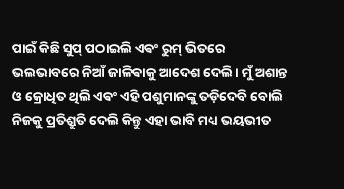ପାଇଁ କିଛି ସୁପ୍ ପଠାଇଲି ଏଵଂ ରୁମ୍ ଭିତରେ ଭଲଭାବରେ ନିଆଁ ଜାଳିଵାକୁ ଆଦେଶ ଦେଲି। ମୁଁ ଅଶାନ୍ତ ଓ କ୍ରୋଧିତ ଥିଲି ଏଵଂ ଏହି ପଶୁମାନଙ୍କୁ ତଡ଼ିଦେବି ବୋଲି ନିଜକୁ ପ୍ରତିଶ୍ରୁତି ଦେଲି କିନ୍ତୁ ଏହା ଭାବି ମଧ୍ୟ ଭୟଭୀତ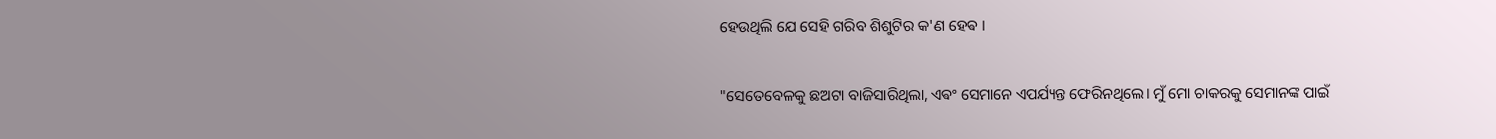ହେଉଥିଲି ଯେ ସେହି ଗରିବ ଶିଶୁଟିର କ'ଣ ହେଵ ।

"ସେତେବେଳକୁ ଛଅଟା ବାଜିସାରିଥିଲା, ଏଵଂ ସେମାନେ ଏପର୍ଯ୍ୟନ୍ତ ଫେରିନଥିଲେ। ମୁଁ ମୋ ଚାକରକୁ ସେମାନଙ୍କ ପାଇଁ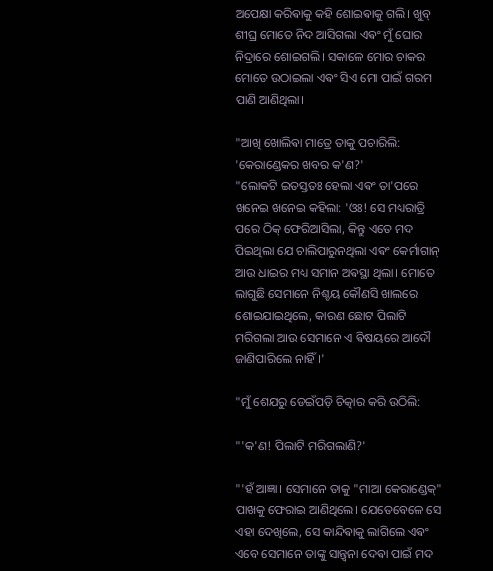ଅପେକ୍ଷା କରିଵାକୁ କହି ଶୋଇଵାକୁ ଗଲି। ଖୁବ୍ ଶୀଘ୍ର ମୋତେ ନିଦ ଆସିଗଲା ଏଵଂ ମୁଁ ଘୋର ନିଦ୍ରାରେ ଶୋଇଗଲି। ସକାଳେ ମୋର ଚାକର ମୋତେ ଉଠାଇଲା ଏଵଂ ସିଏ ମୋ ପାଇଁ ଗରମ ପାଣି ଆଣିଥିଲା।

"ଆଖି ଖୋଲିଵା ମାତ୍ରେ ତାକୁ ପଚାରିଲି: 'କେରାଣ୍ଡେକର ଖବର କ'ଣ?'
"ଲୋକଟି ଇତସ୍ତତଃ ହେଲା ଏଵଂ ତା'ପରେ ଖନେଇ ଖନେଇ କହିଲା: 'ଓଃ! ସେ ମଧ୍ୟରାତ୍ରି ପରେ ଠିକ୍ ଫେରିଆସିଲା, କିନ୍ତୁ ଏତେ ମଦ ପିଇଥିଲା ଯେ ଚାଲିପାରୁନଥିଲା ଏଵଂ କେର୍ମାଗାନ୍ ଆଉ ଧାଇର ମଧ୍ୟ ସମାନ ଅଵସ୍ଥା ଥିଲା। ମୋତେ ଲାଗୁଛି ସେମାନେ ନିଶ୍ଚୟ କୌଣସି ଖାଲରେ ଶୋଇଯାଇଥିଲେ, କାରଣ ଛୋଟ ପିଲାଟି ମରିଗଲା ଆଉ ସେମାନେ ଏ ଵିଷୟରେ ଆଦୌ ଜାଣିପାରିଲେ ନାହିଁ।'

"ମୁଁ ଶେଯରୁ ଡେଇଁପଡ଼ି ଚିତ୍କାର କରି ଉଠିଲି:

"'କ'ଣ! ପିଲାଟି ମରିଗଲାଣି?'

"'ହଁ ଆଜ୍ଞା। ସେମାନେ ତାକୁ "ମାଆ କେରାଣ୍ଡେକ୍" ପାଖକୁ ଫେରାଇ ଆଣିଥିଲେ। ଯେତେବେଳେ ସେ ଏହା ଦେଖିଲେ, ସେ କାନ୍ଦିଵାକୁ ଲାଗିଲେ ଏଵଂ ଏବେ ସେମାନେ ତାଙ୍କୁ ସାନ୍ତ୍ୱନା ଦେଵା ପାଇଁ ମଦ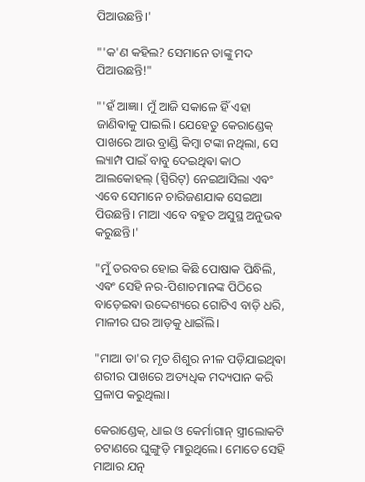ପିଆଉଛନ୍ତି।'

"'କ'ଣ କହିଲ? ସେମାନେ ତାଙ୍କୁ ମଦ ପିଆଉଛନ୍ତି!"

"'ହଁ ଆଜ୍ଞା। ମୁଁ ଆଜି ସକାଳେ ହିଁ ଏହା ଜାଣିଵାକୁ ପାଇଲି। ଯେହେତୁ କେରାଣ୍ଡେକ୍ ପାଖରେ ଆଉ ବ୍ରାଣ୍ଡି କିମ୍ବା ଟଙ୍କା ନଥିଲା, ସେ ଲ୍ୟାମ୍ପ ପାଇଁ ବାବୁ ଦେଇଥିଵା କାଠ ଆଲକୋହଲ୍ (ସ୍ପିରିଟ୍) ନେଇଆସିଲା ଏଵଂ ଏବେ ସେମାନେ ଚାରିଜଣଯାକ ସେଇଆ ପିଉଛନ୍ତି। ମାଆ ଏବେ ବହୁତ ଅସୁସ୍ଥ ଅନୁଭଵ କରୁଛନ୍ତି।'

"ମୁଁ ତରବର ହୋଇ କିଛି ପୋଷାକ ପିନ୍ଧିଲି, ଏଵଂ ସେହି ନର-ପିଶାଚମାନଙ୍କ ପିଠିରେ ବାଡ଼େଇଵା ଉଦ୍ଦେଶ୍ୟରେ ଗୋଟିଏ ବାଡ଼ି ଧରି, ମାଳୀର ଘର ଆଡ଼କୁ ଧାଇଁଲି।

"ମାଆ ତା'ର ମୃତ ଶିଶୁର ନୀଳ ପଡ଼ିଯାଇଥିଵା ଶରୀର ପାଖରେ ଅତ୍ୟଧିକ ମଦ୍ୟପାନ କରି ପ୍ରଳାପ କରୁଥିଲା।

କେରାଣ୍ଡେକ୍, ଧାଇ ଓ କେର୍ମାଗାନ୍ ସ୍ତ୍ରୀଲୋକଟି ଚଟାଣରେ ଘୁଙ୍ଗୁଡ଼ି ମାରୁଥିଲେ। ମୋତେ ସେହି ମାଆର ଯତ୍ନ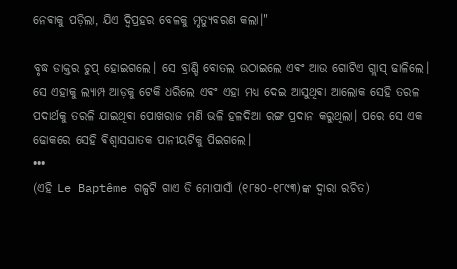ନେଵାକୁ ପଡ଼ିଲା, ଯିଏ ଦ୍ୱିପ୍ରହର ବେଳକୁ ମୃତ୍ୟୁବରଣ କଲା।"

ବୃଦ୍ଧ ଡାକ୍ତର ଚୁପ୍ ହୋଇଗଲେ। ସେ ବ୍ରାଣ୍ଡି ବୋତଲ ଉଠାଇଲେ ଏଵଂ ଆଉ ଗୋଟିଏ ଗ୍ଲାସ୍ ଢାଳିଲେ। ସେ ଏହାକୁ ଲ୍ୟାମ୍ପ ଆଡ଼କୁ ଟେକି ଧରିଲେ ଏଵଂ ଏହା ମଧ୍ୟ ଦେଇ ଆସୁଥିଵା ଆଲୋକ ସେହି ତରଳ ପଦାର୍ଥକୁ ତରଳି ଯାଇଥିଵା ପୋଖରାଜ ମଣି ଭଳି ହଳଦିଆ ରଙ୍ଗ ପ୍ରଦାନ କରୁଥିଲା। ପରେ ସେ ଏକ ଢୋକରେ ସେହି ଵିଶ୍ୱାସଘାତକ ପାନୀୟଟିକୁ ପିଇଗଲେ।
•••
(ଏହି Le Baptême ଗଳ୍ପଟି ଗାଏ ଡି ମୋପାସାଁ (୧୮୫୦-୧୮୯୩)ଙ୍କ ଦ୍ୱାରା ରଚିତ)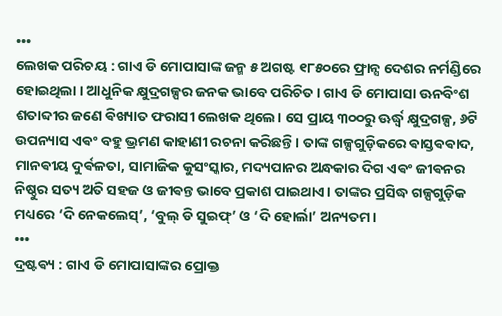•••
ଲେଖକ ପରିଚୟ : ଗାଏ ଡି ମୋପାସାଙ୍କ ଜନ୍ମ ୫ ଅଗଷ୍ଟ ୧୮୫୦ରେ ଫ୍ରାନ୍ସ ଦେଶର ନର୍ମଣ୍ଡିରେ ହୋଇଥିଲା । ଆଧୁନିକ କ୍ଷୁଦ୍ରଗଳ୍ପର ଜନକ ଭାବେ ପରିଚିତ। ଗାଏ ଡି ମୋପାସା ଊନବିଂଶ ଶତାବ୍ଦୀର ଜଣେ ଵିଖ୍ୟାତ ଫରାସୀ ଲେଖକ ଥିଲେ। ସେ ପ୍ରାୟ ୩୦୦ରୁ ଊର୍ଦ୍ଧ୍ୱ କ୍ଷୁଦ୍ରଗଳ୍ପ, ୬ଟି ଉପନ୍ୟାସ ଏଵଂ ବହୁ ଭ୍ରମଣ କାହାଣୀ ରଚନା କରିଛନ୍ତି। ତାଙ୍କ ଗଳ୍ପଗୁଡ଼ିକରେ ଵାସ୍ତଵଵାଦ, ମାନଵୀୟ ଦୁର୍ଵଳତା, ସାମାଜିକ କୁସଂସ୍କାର, ମଦ୍ୟପାନର ଅନ୍ଧକାର ଦିଗ ଏଵଂ ଜୀଵନର ନିଷ୍ଠୁର ସତ୍ୟ ଅତି ସହଜ ଓ ଜୀଵନ୍ତ ଭାବେ ପ୍ରକାଶ ପାଇଥାଏ। ତାଙ୍କର ପ୍ରସିଦ୍ଧ ଗଳ୍ପଗୁଡ଼ିକ ମଧ୍ୟରେ ‘ଦି ନେକଲେସ୍’, ‘ବୁଲ୍ ଡି ସୁଇଫ୍’ ଓ ‘ଦି ହୋର୍ଲା’ ଅନ୍ୟତମ।
•••
ଦ୍ରଷ୍ଟଵ୍ୟ : ଗାଏ ଡି ମୋପାସାଙ୍କର ପ୍ରୋକ୍ତ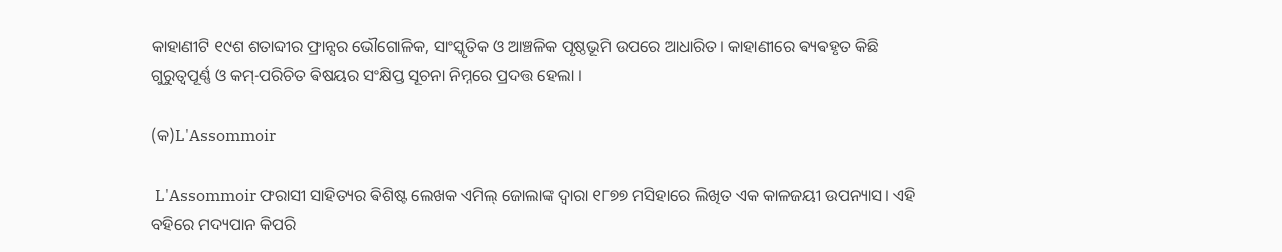କାହାଣୀଟି ୧୯ଶ ଶତାବ୍ଦୀର ଫ୍ରାନ୍ସର ଭୌଗୋଳିକ, ସାଂସ୍କୃତିକ ଓ ଆଞ୍ଚଳିକ ପୃଷ୍ଠଭୂମି ଉପରେ ଆଧାରିତ। କାହାଣୀରେ ଵ୍ୟଵହୃତ କିଛି ଗୁରୁତ୍ୱପୂର୍ଣ୍ଣ ଓ କମ୍-ପରିଚିତ ଵିଷୟର ସଂକ୍ଷିପ୍ତ ସୂଚନା ନିମ୍ନରେ ପ୍ରଦତ୍ତ ହେଲା ।

(କ)L'Assommoir

 L'Assommoir ଫରାସୀ ସାହିତ୍ୟର ଵିଶିଷ୍ଟ ଲେଖକ ଏମିଲ୍ ଜୋଲାଙ୍କ ଦ୍ୱାରା ୧୮୭୭ ମସିହାରେ ଲିଖିତ ଏକ କାଳଜୟୀ ଉପନ୍ୟାସ। ଏହି ବହିରେ ମଦ୍ୟପାନ କିପରି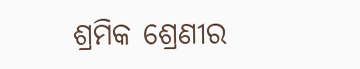ଶ୍ରମିକ ଶ୍ରେଣୀର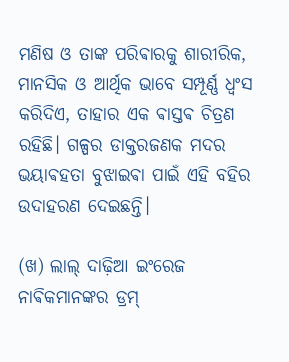ମଣିଷ ଓ ତାଙ୍କ ପରିଵାରକୁ ଶାରୀରିକ, ମାନସିକ ଓ ଆର୍ଥିକ ଭାବେ ସମ୍ପୂର୍ଣ୍ଣ ଧ୍ୱଂସ କରିଦିଏ, ତାହାର ଏକ ଵାସ୍ତଵ ଚିତ୍ରଣ ରହିଛି। ଗଳ୍ପର ଡାକ୍ତରଜଣକ ମଦର ଭୟାଵହତା ବୁଝାଇଵା ପାଇଁ ଏହି ବହିର ଉଦାହରଣ ଦେଇଛନ୍ତି।

(ଖ) ଲାଲ୍ ଦାଢ଼ିଆ ଇଂରେଜ ନାଵିକମାନଙ୍କର ଡ୍ରମ୍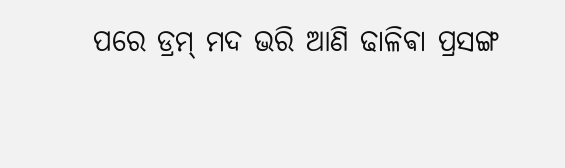ପରେ ଡ୍ରମ୍ ମଦ ଭରି ଆଣି ଢାଳିଵା ପ୍ରସଙ୍ଗ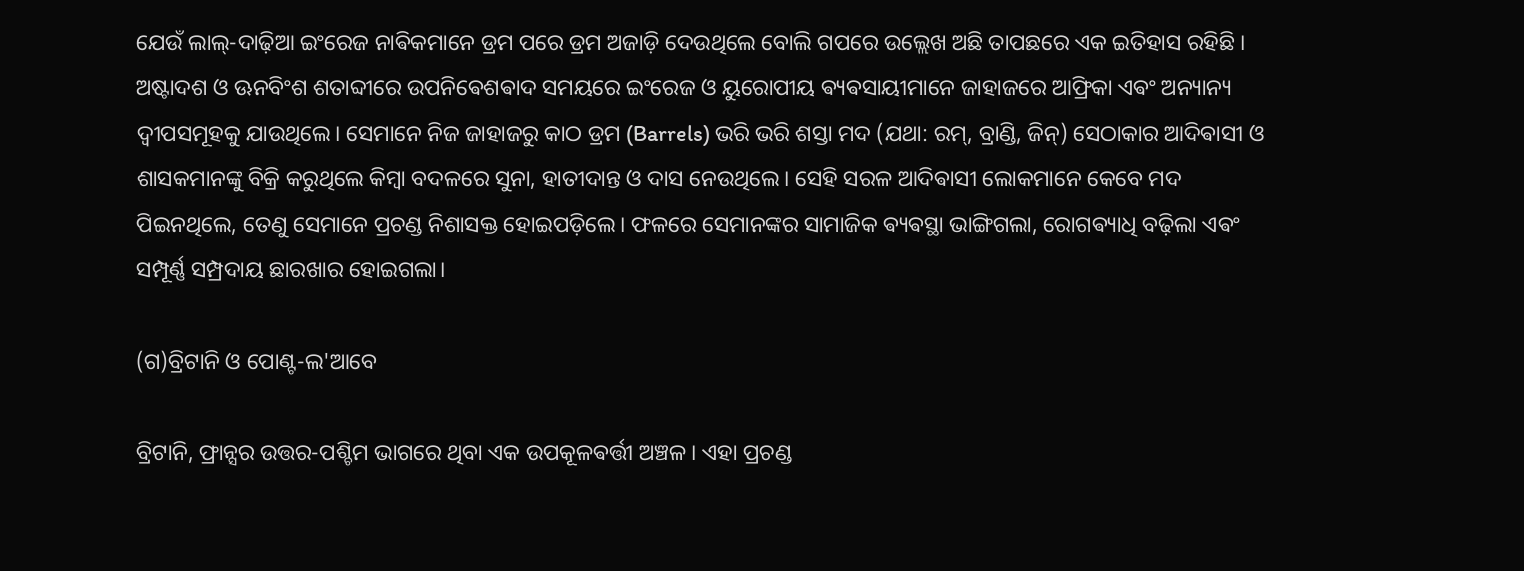ଯେଉଁ ଲାଲ୍-ଦାଢ଼ିଆ ଇଂରେଜ ନାଵିକମାନେ ଡ୍ରମ ପରେ ଡ୍ରମ ଅଜାଡ଼ି ଦେଉଥିଲେ ବୋଲି ଗପରେ ଉଲ୍ଲେଖ ଅଛି ତାପଛରେ ଏକ ଇତିହାସ ରହିଛି ‌। ଅଷ୍ଟାଦଶ ଓ ଊନବିଂଶ ଶତାବ୍ଦୀରେ ଉପନିଵେଶଵାଦ ସମୟରେ ଇଂରେଜ ଓ ୟୁରୋପୀୟ ଵ୍ୟଵସାୟୀମାନେ ଜାହାଜରେ ଆଫ୍ରିକା ଏଵଂ ଅନ୍ୟାନ୍ୟ ଦ୍ୱୀପସମୂହକୁ ଯାଉଥିଲେ। ସେମାନେ ନିଜ ଜାହାଜରୁ କାଠ ଡ୍ରମ (Barrels) ଭରି ଭରି ଶସ୍ତା ମଦ (ଯଥା: ରମ୍, ବ୍ରାଣ୍ଡି, ଜିନ୍) ସେଠାକାର ଆଦିଵାସୀ ଓ ଶାସକମାନଙ୍କୁ ବିକ୍ରି କରୁଥିଲେ କିମ୍ବା ବଦଳରେ ସୁନା, ହାତୀଦାନ୍ତ ଓ ଦାସ ନେଉଥିଲେ। ସେହି ସରଳ ଆଦିଵାସୀ ଲୋକମାନେ କେବେ ମଦ ପିଇନଥିଲେ, ତେଣୁ ସେମାନେ ପ୍ରଚଣ୍ଡ ନିଶାସକ୍ତ ହୋଇପଡ଼ିଲେ। ଫଳରେ ସେମାନଙ୍କର ସାମାଜିକ ଵ୍ୟଵସ୍ଥା ଭାଙ୍ଗିଗଲା, ରୋଗଵ୍ୟାଧି ବଢ଼ିଲା ଏଵଂ ସମ୍ପୂର୍ଣ୍ଣ ସମ୍ପ୍ରଦାୟ ଛାରଖାର ହୋଇଗଲା।

(ଗ)ବ୍ରିଟାନି ଓ ପୋଣ୍ଟ-ଲ'ଆବେ

ବ୍ରିଟାନି, ଫ୍ରାନ୍ସର ଉତ୍ତର-ପଶ୍ଚିମ ଭାଗରେ ଥିବା ଏକ ଉପକୂଳଵର୍ତ୍ତୀ ଅଞ୍ଚଳ। ଏହା ପ୍ରଚଣ୍ଡ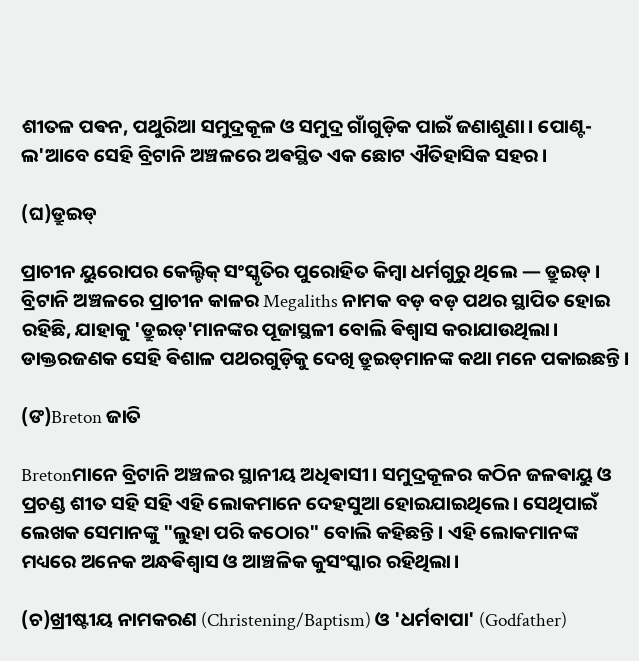ଶୀତଳ ପଵନ, ପଥୁରିଆ ସମୁଦ୍ରକୂଳ ଓ ସମୁଦ୍ର ଗାଁଗୁଡ଼ିକ ପାଇଁ ଜଣାଶୁଣା। ପୋଣ୍ଟ-ଲ'ଆବେ ସେହି ବ୍ରିଟାନି ଅଞ୍ଚଳରେ ଅଵସ୍ଥିତ ଏକ ଛୋଟ ଐତିହାସିକ ସହର।

(ଘ)ଡ୍ରୁଇଡ୍

ପ୍ରାଚୀନ ୟୁରୋପର କେଲ୍ଟିକ୍ ସଂସ୍କୃତିର ପୁରୋହିତ କିମ୍ବା ଧର୍ମଗୁରୁ ଥିଲେ — ଡ୍ରୁଇଡ୍ । ବ୍ରିଟାନି ଅଞ୍ଚଳରେ ପ୍ରାଚୀନ କାଳର Megaliths ନାମକ ବଡ଼ ବଡ଼ ପଥର ସ୍ଥାପିତ ହୋଇ ରହିଛି, ଯାହାକୁ 'ଡ୍ରୁଇଡ୍'ମାନଙ୍କର ପୂଜାସ୍ଥଳୀ ବୋଲି ଵିଶ୍ୱାସ କରାଯାଉଥିଲା। ଡାକ୍ତରଜଣକ ସେହି ଵିଶାଳ ପଥରଗୁଡ଼ିକୁ ଦେଖି ଡ୍ରୁଇଡ୍‌ମାନଙ୍କ କଥା ମନେ ପକାଇଛନ୍ତି।

(ଙ)Breton ଜାତି

Bretonମାନେ ବ୍ରିଟାନି ଅଞ୍ଚଳର ସ୍ଥାନୀୟ ଅଧିଵାସୀ। ସମୁଦ୍ରକୂଳର କଠିନ ଜଳଵାୟୁ ଓ ପ୍ରଚଣ୍ଡ ଶୀତ ସହି ସହି ଏହି ଲୋକମାନେ ଦେହସୁଆ ହୋଇଯାଇଥିଲେ। ସେଥିପାଇଁ ଲେଖକ ସେମାନଙ୍କୁ "ଲୁହା ପରି କଠୋର" ବୋଲି କହିଛନ୍ତି। ଏହି ଲୋକମାନଙ୍କ ମଧ୍ୟରେ ଅନେକ ଅନ୍ଧଵିଶ୍ୱାସ ଓ ଆଞ୍ଚଳିକ କୁସଂସ୍କାର ରହିଥିଲା।

(ଚ)ଖ୍ରୀଷ୍ଟୀୟ ନାମକରଣ (Christening/Baptism) ଓ 'ଧର୍ମବାପା' (Godfather)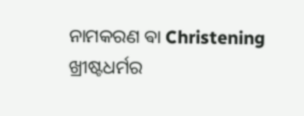ନାମକରଣ ଵା Christening ଖ୍ରୀଷ୍ଟଧର୍ମର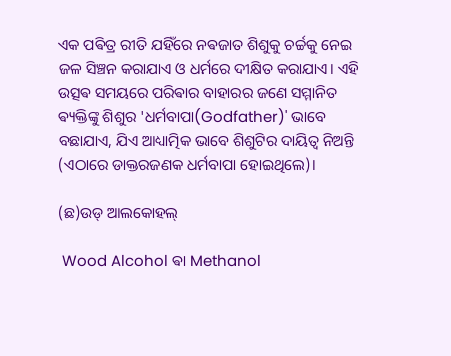ଏକ ପଵିତ୍ର ରୀତି ଯହିଁରେ ନଵଜାତ ଶିଶୁକୁ ଚର୍ଚ୍ଚକୁ ନେଇ ଜଳ ସିଞ୍ଚନ କରାଯାଏ ଓ ଧର୍ମରେ ଦୀକ୍ଷିତ କରାଯାଏ। ଏହି ଉତ୍ସଵ ସମୟରେ ପରିଵାର ବାହାରର ଜଣେ ସମ୍ମାନିତ ଵ୍ୟକ୍ତିଙ୍କୁ ଶିଶୁର 'ଧର୍ମବାପା(Godfather)' ଭାବେ ବଛାଯାଏ, ଯିଏ ଆଧ୍ୟାତ୍ମିକ ଭାବେ ଶିଶୁଟିର ଦାୟିତ୍ୱ ନିଅନ୍ତି (ଏଠାରେ ଡାକ୍ତରଜଣକ ଧର୍ମବାପା ହୋଇଥିଲେ)।

(ଛ)ଉଡ୍ ଆଲକୋହଲ୍

 Wood Alcohol ଵା Methanol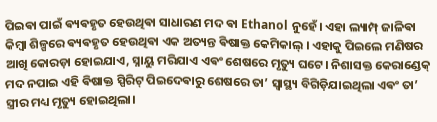ପିଇଵା ପାଇଁ ଵ୍ୟଵହୃତ ହେଉଥିଵା ସାଧାରଣ ମଦ ଵା Ethanol ନୁହେଁ। ଏହା ଲ୍ୟାମ୍ପ୍ ଜାଳିଵା କିମ୍ବା ଶିଳ୍ପରେ ଵ୍ୟଵହୃତ ହେଉଥିଵା ଏକ ଅତ୍ୟନ୍ତ ଵିଷାକ୍ତ କେମିକାଲ୍ । ଏହାକୁ ପିଇଲେ ମଣିଷର ଆଖି କୋରଡ଼ା ହୋଇଯାଏ, ସ୍ନାୟୁ ମରିଯାଏ ଏଵଂ ଶେଷରେ ମୃତ୍ୟୁ ଘଟେ। ନିଶାସକ୍ତ କେରାଣ୍ଡେକ୍ ମଦ ନପାଇ ଏହି ଵିଷାକ୍ତ ସ୍ପିରିଟ୍ ପିଇଦେଵାରୁ ଶେଷରେ ତା’ ସ୍ୱାସ୍ଥ୍ୟ ବିଗିଡ଼ିଯାଇଥିଲା ଏଵଂ ତା’ ସ୍ତ୍ରୀର ମଧ୍ୟ ମୃତ୍ୟୁ ହୋଇଥିଲା।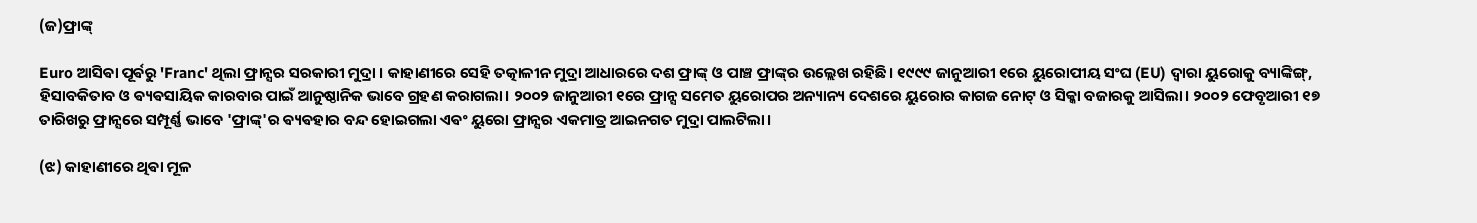(ଜ)ଫ୍ରାଙ୍କ୍

Euro ଆସିଵା ପୂର୍ଵରୁ 'Franc' ଥିଲା ଫ୍ରାନ୍ସର ସରକାରୀ ମୁଦ୍ରା । କାହାଣୀରେ ସେହି ତତ୍କାଳୀନ ମୁଦ୍ରା ଆଧାରରେ ଦଶ ଫ୍ରାଙ୍କ୍ ଓ ପାଞ୍ଚ ଫ୍ରାଙ୍କ୍‌ର ଉଲ୍ଲେଖ ରହିଛି। ୧୯୯୯ ଜାନୁଆରୀ ୧ରେ ୟୁରୋପୀୟ ସଂଘ (EU) ଦ୍ୱାରା ୟୁରୋକୁ ବ୍ୟାଙ୍କିଙ୍ଗ୍, ହିସାବକିତାବ ଓ ଵ୍ୟଵସାୟିକ କାରବାର ପାଇଁ ଆନୁଷ୍ଠାନିକ ଭାବେ ଗ୍ରହଣ କରାଗଲା। ୨୦୦୨ ଜାନୁଆରୀ ୧ରେ ଫ୍ରାନ୍ସ ସମେତ ୟୁରୋପର ଅନ୍ୟାନ୍ୟ ଦେଶରେ ୟୁରୋର କାଗଜ ନୋଟ୍ ଓ ସିକ୍କା ବଜାରକୁ ଆସିଲା। ୨୦୦୨ ଫେବୃଆରୀ ୧୭ ତାରିଖରୁ ଫ୍ରାନ୍ସରେ ସମ୍ପୂର୍ଣ୍ଣ ଭାବେ 'ଫ୍ରାଙ୍କ୍'ର ଵ୍ୟଵହାର ବନ୍ଦ ହୋଇଗଲା ଏଵଂ ୟୁରୋ ଫ୍ରାନ୍ସର ଏକମାତ୍ର ଆଇନଗତ ମୁଦ୍ରା ପାଲଟିଲା।

(ଝ) କାହାଣୀରେ ଥିଵା ମୂଳ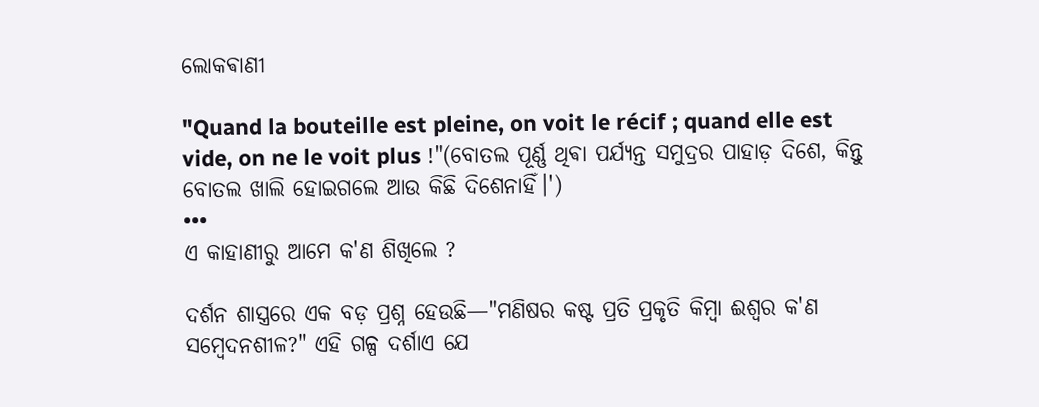ଲୋକଵାଣୀ

"Quand la bouteille est pleine, on voit le récif ; quand elle est vide, on ne le voit plus !"(ବୋତଲ ପୂର୍ଣ୍ଣ ଥିଵା ପର୍ଯ୍ୟନ୍ତ ସମୁଦ୍ରର ପାହାଡ଼ ଦିଶେ, କିନ୍ତୁ ବୋତଲ ଖାଲି ହୋଇଗଲେ ଆଉ କିଛି ଦିଶେନାହିଁ।')
•••
ଏ କାହାଣୀରୁ ଆମେ କ'ଣ ଶିଖିଲେ ?

ଦର୍ଶନ ଶାସ୍ତ୍ରରେ ଏକ ବଡ଼ ପ୍ରଶ୍ନ ହେଉଛି—"ମଣିଷର କଷ୍ଟ ପ୍ରତି ପ୍ରକୃତି କିମ୍ବା ଈଶ୍ୱର କ'ଣ ସମ୍ବେଦନଶୀଳ?" ଏହି ଗଳ୍ପ ଦର୍ଶାଏ ଯେ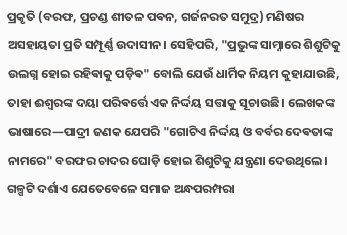ପ୍ରକୃତି (ବରଫ, ପ୍ରଚଣ୍ଡ ଶୀତଳ ପଵନ, ଗର୍ଜନରତ ସମୁଦ୍ର) ମଣିଷର ଅସହାୟତା ପ୍ରତି ସମ୍ପୂର୍ଣ୍ଣ ଉଦାସୀନ। ସେହିପରି, "ପ୍ରଭୁଙ୍କ ସାମ୍ନାରେ ଶିଶୁଟିକୁ ଉଲଗ୍ନ ହୋଇ ରହିଵାକୁ ପଡ଼ିଵ" ବୋଲି ଯେଉଁ ଧାର୍ମିକ ନିୟମ କୁହାଯାଉଛି, ତାହା ଈଶ୍ୱରଙ୍କ ଦୟା ପରିଵର୍ତ୍ତେ ଏକ ନିର୍ଦ୍ଦୟ ସତ୍ତାକୁ ସୂଚାଉଛି। ଲେଖକଙ୍କ ଭାଷାରେ—ପାଦ୍ରୀ ଜଣକ ଯେପରି "ଗୋଟିଏ ନିର୍ଦ୍ଦୟ ଓ ବର୍ବର ଦେଵତାଙ୍କ ନାମରେ" ବରଫର ଚାଦର ଘୋଡ଼ି ହୋଇ ଶିଶୁଟିକୁ ଯନ୍ତ୍ରଣା ଦେଉଥିଲେ। ଗଳ୍ପଟି ଦର୍ଶାଏ ଯେତେବେଳେ ସମାଜ ଅନ୍ଧପରମ୍ପରା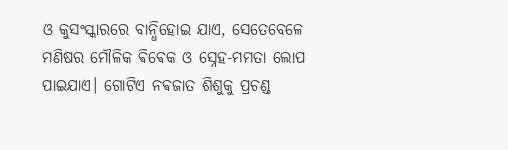ଓ କୁସଂସ୍କାରରେ ବାନ୍ଧିହୋଇ ଯାଏ, ସେତେବେଳେ ମଣିଷର ମୌଳିକ ଵିଵେକ ଓ ସ୍ନେହ-ମମତା ଲୋପ ପାଇଯାଏ। ଗୋଟିଏ ନଵଜାତ ଶିଶୁକୁ ପ୍ରଚଣ୍ଡ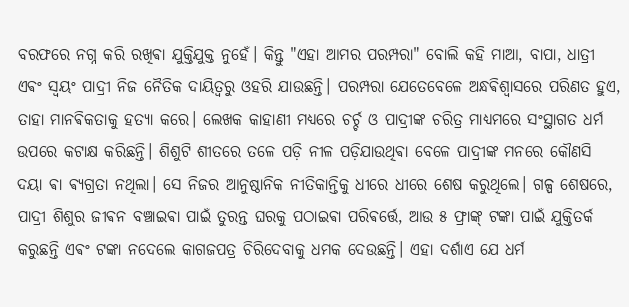ବରଫରେ ନଗ୍ନ କରି ରଖିଵା ଯୁକ୍ତିଯୁକ୍ତ ନୁହେଁ। କିନ୍ତୁ "ଏହା ଆମର ପରମ୍ପରା" ବୋଲି କହି ମାଆ, ବାପା, ଧାତ୍ରୀ ଏଵଂ ସ୍ୱୟଂ ପାଦ୍ରୀ ନିଜ ନୈତିକ ଦାୟିତ୍ୱରୁ ଓହରି ଯାଉଛନ୍ତି। ପରମ୍ପରା ଯେତେବେଳେ ଅନ୍ଧଵିଶ୍ୱାସରେ ପରିଣତ ହୁଏ, ତାହା ମାନଵିକତାକୁ ହତ୍ୟା କରେ। ଲେଖକ କାହାଣୀ ମଧ୍ୟରେ ଚର୍ଚ୍ଚ ଓ ପାଦ୍ରୀଙ୍କ ଚରିତ୍ର ମାଧ୍ୟମରେ ସଂସ୍ଥାଗତ ଧର୍ମ ଉପରେ କଟାକ୍ଷ କରିଛନ୍ତି। ଶିଶୁଟି ଶୀତରେ ତଳେ ପଡ଼ି ନୀଳ ପଡ଼ିଯାଉଥିଵା ବେଳେ ପାଦ୍ରୀଙ୍କ ମନରେ କୌଣସି ଦୟା ଵା ଵ୍ୟଗ୍ରତା ନଥିଲା। ସେ ନିଜର ଆନୁଷ୍ଠାନିକ ନୀତିକାନ୍ତିକୁ ଧୀରେ ଧୀରେ ଶେଷ କରୁଥିଲେ। ଗଳ୍ପ ଶେଷରେ, ପାଦ୍ରୀ ଶିଶୁର ଜୀଵନ ବଞ୍ଚାଇଵା ପାଇଁ ତୁରନ୍ତ ଘରକୁ ପଠାଇଵା ପରିଵର୍ତ୍ତେ, ଆଉ ୫ ଫ୍ରାଙ୍କ୍ ଟଙ୍କା ପାଇଁ ଯୁକ୍ତିତର୍କ କରୁଛନ୍ତି ଏଵଂ ଟଙ୍କା ନଦେଲେ କାଗଜପତ୍ର ଚିରିଦେବାକୁ ଧମକ ଦେଉଛନ୍ତି। ଏହା ଦର୍ଶାଏ ଯେ ଧର୍ମ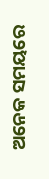ଅନେକ ସମୟରେ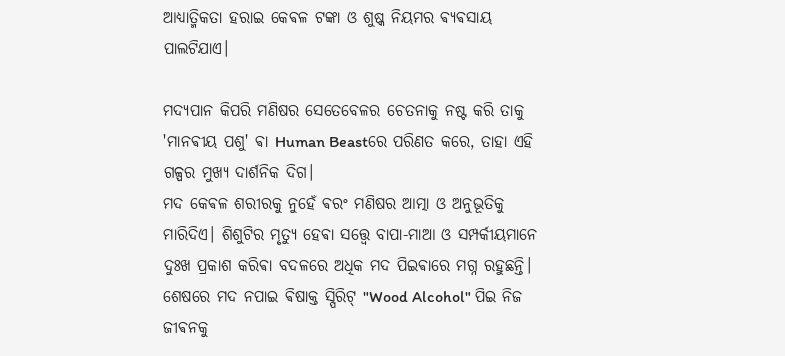ଆଧ୍ୟାତ୍ମିକତା ହରାଇ କେଵଳ ଟଙ୍କା ଓ ଶୁଷ୍କ ନିୟମର ଵ୍ୟଵସାୟ ପାଲଟିଯାଏ।

ମଦ୍ୟପାନ କିପରି ମଣିଷର ସେତେବେଳର ଚେତନାକୁ ନଷ୍ଟ କରି ତାକୁ 'ମାନଵୀୟ ପଶୁ' ଵା Human Beastରେ ପରିଣତ କରେ, ତାହା ଏହି ଗଳ୍ପର ମୁଖ୍ୟ ଦାର୍ଶନିକ ଦିଗ।
ମଦ କେଵଳ ଶରୀରକୁ ନୁହେଁ ଵରଂ ମଣିଷର ଆତ୍ମା ଓ ଅନୁଭୂତିକୁ ମାରିଦିଏ। ଶିଶୁଟିର ମୃତ୍ୟୁ ହେଵା ସତ୍ତ୍ୱେ ବାପା-ମାଆ ଓ ସମ୍ପର୍କୀୟମାନେ ଦୁଃଖ ପ୍ରକାଶ କରିଵା ବଦଳରେ ଅଧିକ ମଦ ପିଇଵାରେ ମଗ୍ନ ରହୁଛନ୍ତି। ଶେଷରେ ମଦ ନପାଇ ଵିଷାକ୍ତ ସ୍ପିରିଟ୍ "Wood Alcohol" ପିଇ ନିଜ ଜୀଵନକୁ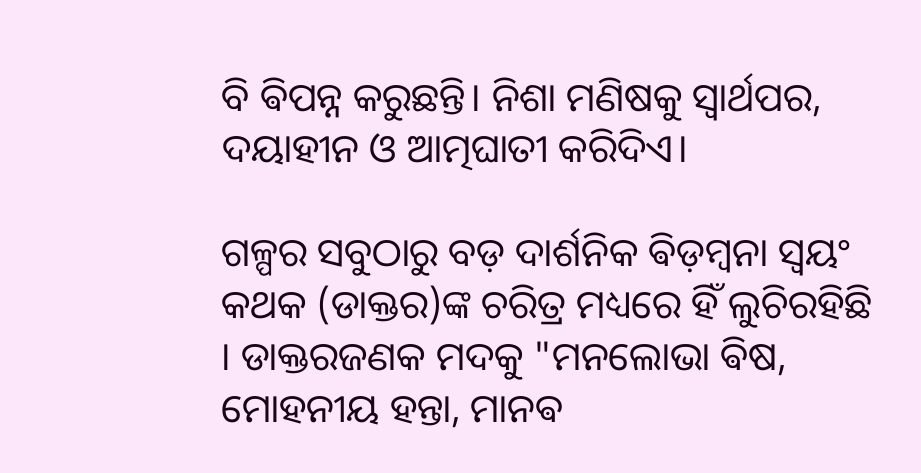ବି ଵିପନ୍ନ କରୁଛନ୍ତି। ନିଶା ମଣିଷକୁ ସ୍ୱାର୍ଥପର, ଦୟାହୀନ ଓ ଆତ୍ମଘାତୀ କରିଦିଏ।

ଗଳ୍ପର ସବୁଠାରୁ ବଡ଼ ଦାର୍ଶନିକ ଵିଡ଼ମ୍ବନା ସ୍ଵୟଂ କଥକ (ଡାକ୍ତର)ଙ୍କ ଚରିତ୍ର ମଧ୍ୟରେ ହିଁ ଲୁଚିରହିଛି । ଡାକ୍ତରଜଣକ ମଦକୁ "ମନଲୋଭା ଵିଷ, ମୋହନୀୟ ହନ୍ତା, ମାନଵ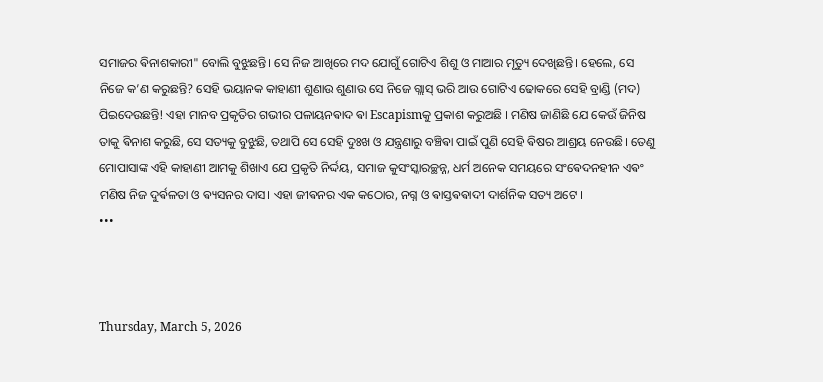ସମାଜର ଵିନାଶକାରୀ" ବୋଲି ବୁଝୁଛନ୍ତି। ସେ ନିଜ ଆଖିରେ ମଦ ଯୋଗୁଁ ଗୋଟିଏ ଶିଶୁ ଓ ମାଆର ମୃତ୍ୟୁ ଦେଖିଛନ୍ତି। ହେଲେ, ସେ ନିଜେ କ’ଣ କରୁଛନ୍ତି? ସେହି ଭୟାନକ କାହାଣୀ ଶୁଣାଉ ଶୁଣାଉ ସେ ନିଜେ ଗ୍ଲାସ୍ ଭରି ଆଉ ଗୋଟିଏ ଢୋକରେ ସେହି ବ୍ରାଣ୍ଡି (ମଦ) ପିଇଦେଉଛନ୍ତି! ଏହା ମାନବ ପ୍ରକୃତିର ଗଭୀର ପଳାୟନଵାଦ ଵା Escapismକୁ ପ୍ରକାଶ କରୁଅଛି । ମଣିଷ ଜାଣିଛି ଯେ କେଉଁ ଜିନିଷ ତାକୁ ଵିନାଶ କରୁଛି, ସେ ସତ୍ୟକୁ ବୁଝୁଛି, ତଥାପି ସେ ସେହି ଦୁଃଖ ଓ ଯନ୍ତ୍ରଣାରୁ ବଞ୍ଚିଵା ପାଇଁ ପୁଣି ସେହି ଵିଷର ଆଶ୍ରୟ ନେଉଛି। ତେଣୁ ମୋପାସାଙ୍କ ଏହି କାହାଣୀ ଆମକୁ ଶିଖାଏ ଯେ ପ୍ରକୃତି ନିର୍ଦ୍ଦୟ, ସମାଜ କୁସଂସ୍କାରଚ୍ଛନ୍ନ, ଧର୍ମ ଅନେକ ସମୟରେ ସଂଵେଦନହୀନ ଏଵଂ ମଣିଷ ନିଜ ଦୁର୍ଵଳତା ଓ ଵ୍ୟସନର ଦାସ। ଏହା ଜୀଵନର ଏକ କଠୋର, ନଗ୍ନ ଓ ଵାସ୍ତଵଵାଦୀ ଦାର୍ଶନିକ ସତ୍ୟ ଅଟେ ।
•••



Thursday, March 5, 2026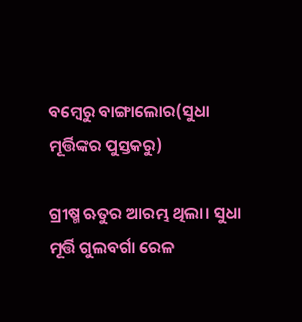ବମ୍ବେରୁ ବାଙ୍ଗାଲୋର(ସୁଧା ମୂର୍ତ୍ତିଙ୍କର ପୁସ୍ତକରୁ)

ଗ୍ରୀଷ୍ମ ଋତୁର ଆରମ୍ଭ ଥିଲା। ସୁଧା ମୂର୍ତ୍ତି ଗୁଲବର୍ଗା ରେଳ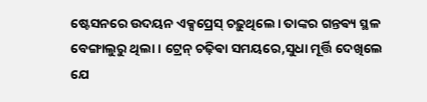ଷ୍ଟେସନରେ ଉଦୟନ ଏକ୍ସପ୍ରେସ୍ ଚଢ଼ୁଥିଲେ। ତାଙ୍କର ଗନ୍ତଵ୍ୟ ସ୍ଥଳ ବେଙ୍ଗାଲୁରୁ ଥିଲା। ଟ୍ରେନ୍ ଚଢ଼ିଵା ସମୟରେ,ସୁଧା ମୂର୍ତ୍ତି ଦେଖିଲେ ଯେ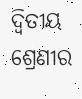ଦ୍ୱିତୀୟ ଶ୍ରେଣୀର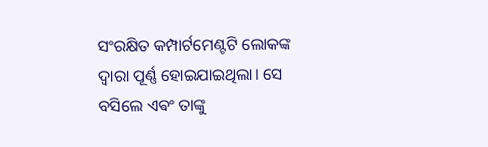ସଂରକ୍ଷିତ କମ୍ପାର୍ଟମେଣ୍ଟଟି ଲୋକଙ୍କ ଦ୍ୱାରା ପୂର୍ଣ୍ଣ ହୋଇଯାଇଥିଲା। ସେ ବସିଲେ ଏଵଂ ତାଙ୍କୁ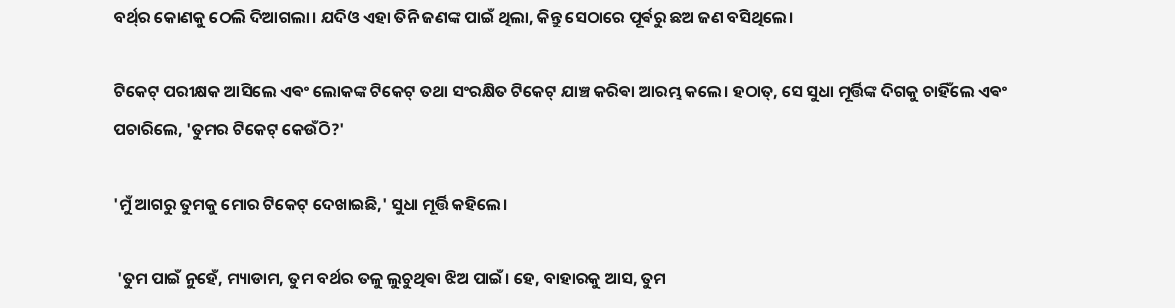ବର୍ଥ୍‌ର କୋଣକୁ ଠେଲି ଦିଆଗଲା। ଯଦିଓ ଏହା ତିନି ଜଣଙ୍କ ପାଇଁ ଥିଲା, କିନ୍ତୁ ସେଠାରେ ପୂର୍ଵରୁ ଛଅ ଜଣ ବସିଥିଲେ।

ଟିକେଟ୍ ପରୀକ୍ଷକ ଆସିଲେ ଏଵଂ ଲୋକଙ୍କ ଟିକେଟ୍ ତଥା ସଂରକ୍ଷିତ ଟିକେଟ୍ ଯାଞ୍ଚ କରିଵା ଆରମ୍ଭ କଲେ। ହଠାତ୍, ସେ ସୁଧା ମୂର୍ତ୍ତିଙ୍କ ଦିଗକୁ ଚାହିଁଲେ ଏଵଂ ପଚାରିଲେ, 'ତୁମର ଟିକେଟ୍ କେଉଁଠି?'

'ମୁଁ ଆଗରୁ ତୁମକୁ ମୋର ଟିକେଟ୍ ଦେଖାଇଛି,' ସୁଧା ମୂର୍ତ୍ତି କହିଲେ।

 'ତୁମ ପାଇଁ ନୁହେଁ, ମ୍ୟାଡାମ, ତୁମ ବର୍ଥର ତଳୁ ଲୁଚୁଥିଵା ଝିଅ ପାଇଁ। ହେ, ବାହାରକୁ ଆସ, ତୁମ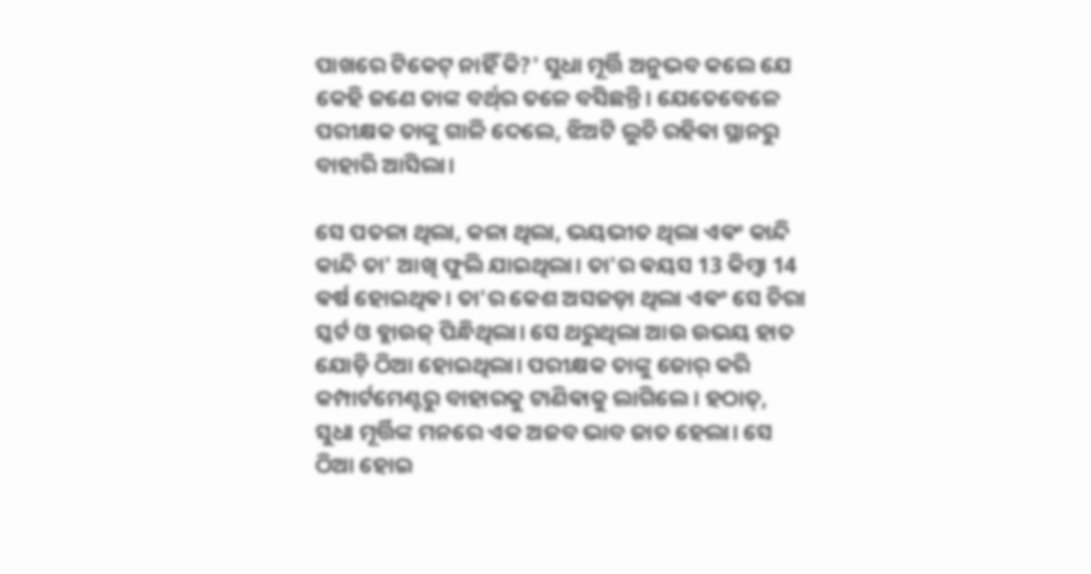ପାଖରେ ଟିକେଟ୍ ନାହିଁ କି?' ସୁଧା ମୂର୍ତ୍ତି ଅନୁଭବ କଲେ ଯେ କେହି ଜଣେ ତାଙ୍କ ବର୍ଥ୍‌ର ତଳେ ବସିଛନ୍ତି। ଯେତେବେଳେ ପରୀକ୍ଷକ ତାଙ୍କୁ ଗାଳି ଦେଲେ, ଝିଅଟି ଲୁଚି ରହିଵା ସ୍ଥାନରୁ ବାହାରି ଆସିଲା।

ସେ ପତଳା ଥିଲା, କଳା ଥିଲା, ଭୟଭୀତ ଥିଲା ଏଵଂ କାନ୍ଦି କାନ୍ଦି ତା' ଆଖି ଫୁଲି ଯାଇଥିଲା। ତା'ର ଵୟସ 13 କିମ୍ବା 14 ଵର୍ଷ ହୋଇଥିଵ। ତା'ର କେଶ ଅସଜଡ଼ା ଥିଲା ଏଵଂ ସେ ଚିରା ସ୍କର୍ଟ ଓ ବ୍ଲାଉଜ୍ ପିନ୍ଧିଥିଲା। ସେ ଥରୁଥିଲା ଆଉ ଉଭୟ ହାତ ଯୋଡ଼ି ଠିଆ ହୋଇଥିଲା। ପରୀକ୍ଷକ ତାଙ୍କୁ ଜୋର୍ କରି କମ୍ପାର୍ଟମେଣ୍ଟରୁ ବାହାରକୁ ଟାଣିଵାକୁ ଲାଗିଲେ। ହଠାତ୍, ସୁଧା ମୂର୍ତ୍ତିଙ୍କ ମନରେ ଏକ ଅଜବ ଭାବ ଜାତ ହେଲା। ସେ ଠିଆ ହୋଇ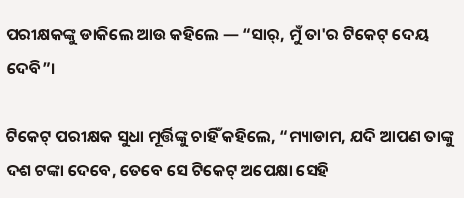ପରୀକ୍ଷକଙ୍କୁ ଡାକିଲେ ଆଉ କହିଲେ — “ସାର୍, ମୁଁ ତା'ର ଟିକେଟ୍ ଦେୟ ଦେବି”।

ଟିକେଟ୍ ପରୀକ୍ଷକ ସୁଧା ମୂର୍ତ୍ତିଙ୍କୁ ଚାହିଁ କହିଲେ, “ମ୍ୟାଡାମ, ଯଦି ଆପଣ ତାଙ୍କୁ ଦଶ ଟଙ୍କା ଦେବେ, ତେବେ ସେ ଟିକେଟ୍ ଅପେକ୍ଷା ସେହି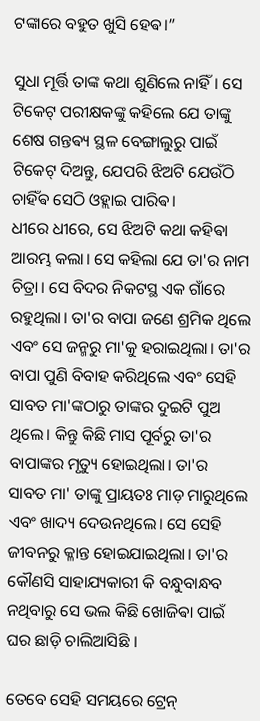ଟଙ୍କାରେ ବହୁତ ଖୁସି ହେଵ।”

ସୁଧା ମୂର୍ତ୍ତି ତାଙ୍କ କଥା ଶୁଣିଲେ ନାହିଁ। ସେ ଟିକେଟ୍ ପରୀକ୍ଷକଙ୍କୁ କହିଲେ ଯେ ତାଙ୍କୁ ଶେଷ ଗନ୍ତଵ୍ୟ ସ୍ଥଳ ବେଙ୍ଗାଲୁରୁ ପାଇଁ ଟିକେଟ୍ ଦିଅନ୍ତୁ, ଯେପରି ଝିଅଟି ଯେଉଁଠି ଚାହିଁଵ ସେଠି ଓହ୍ଲାଇ ପାରିଵ।
ଧୀରେ ଧୀରେ, ସେ ଝିଅଟି କଥା କହିଵା ଆରମ୍ଭ କଲା। ସେ କହିଲା ଯେ ତା'ର ନାମ ଚିତ୍ରା। ସେ ବିଦର ନିକଟସ୍ଥ ଏକ ଗାଁରେ ରହୁଥିଲା। ତା'ର ବାପା ଜଣେ ଶ୍ରମିକ ଥିଲେ ଏବଂ ସେ ଜନ୍ମରୁ ମା'କୁ ହରାଇଥିଲା। ତା'ର ବାପା ପୁଣି ବିବାହ କରିଥିଲେ ଏବଂ ସେହି ସାବତ ମା'ଙ୍କଠାରୁ ତାଙ୍କର ଦୁଇଟି ପୁଅ ଥିଲେ। କିନ୍ତୁ କିଛି ମାସ ପୂର୍ବରୁ ତା'ର ବାପାଙ୍କର ମୃତ୍ୟୁ ହୋଇଥିଲା। ତା'ର ସାବତ ମା' ତାଙ୍କୁ ପ୍ରାୟତଃ ମାଡ଼ ମାରୁଥିଲେ ଏବଂ ଖାଦ୍ୟ ଦେଉନଥିଲେ। ସେ ସେହି ଜୀବନରୁ କ୍ଳାନ୍ତ ହୋଇଯାଇଥିଲା। ତା'ର କୌଣସି ସାହାଯ୍ୟକାରୀ କି ବନ୍ଧୁବାନ୍ଧବ ନଥିବାରୁ ସେ ଭଲ କିଛି ଖୋଜିଵା ପାଇଁ ଘର ଛାଡ଼ି ଚାଲିଆସିଛି ।

ତେବେ ସେହି ସମୟରେ ଟ୍ରେନ୍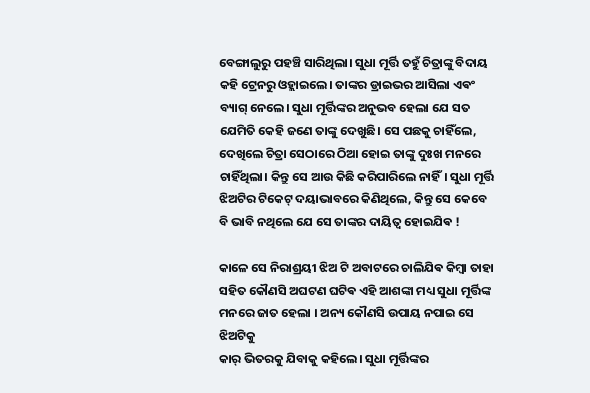ବେଙ୍ଗାଲୁରୁ ପହଞ୍ଚି ସାରିଥିଲା। ସୁଧା ମୂର୍ତ୍ତି ତହୁଁ ଚିତ୍ରାଙ୍କୁ ବିଦାୟ କହି ଟ୍ରେନରୁ ଓହ୍ଲାଇଲେ। ତାଙ୍କର ଡ୍ରାଇଭର ଆସିଲା ଏଵଂ ବ୍ୟାଗ୍ ନେଲେ। ସୁଧା ମୂର୍ତ୍ତିଙ୍କର ଅନୁଭବ ହେଲା ଯେ ସତ ଯେମିତି କେହି ଜଣେ ତାଙ୍କୁ ଦେଖୁଛି। ସେ ପଛକୁ ଚାହିଁଲେ, ଦେଖିଲେ ଚିତ୍ରା ସେଠାରେ ଠିଆ ହୋଇ ତାଙ୍କୁ ଦୁଃଖ ମନରେ ଚାହିଁଥିଲା। କିନ୍ତୁ ସେ ଆଉ କିଛି କରିପାରିଲେ ନାହିଁ। ସୁଧା ମୂର୍ତ୍ତି ଝିଅଟିର ଟିକେଟ୍ ଦୟାଭାବରେ କିଣିଥିଲେ, କିନ୍ତୁ ସେ କେବେ ବି ଭାବି ନଥିଲେ ଯେ ସେ ତାଙ୍କର ଦାୟିତ୍ୱ ହୋଇଯିଵ !

କାଳେ ସେ ନିରାଶ୍ରୟୀ ଝିଅ ଟି ଅବାଟରେ ଚାଲିଯିଵ କିମ୍ବା ତାହା ସହିତ କୌଣସି ଅଘଟଣ ଘଟିଵ ଏହି ଆଶଙ୍କା ମଧ୍ୟ ସୁଧା ମୂର୍ତ୍ତିଙ୍କ ମନରେ ଜାତ ହେଲା । ଅନ୍ୟ କୌଣସି ଉପାୟ ନପାଇ ସେ ଝିଅଟିକୁ
କାର୍ ଭିତରକୁ ଯିବାକୁ କହିଲେ। ସୁଧା ମୂର୍ତ୍ତିଙ୍କର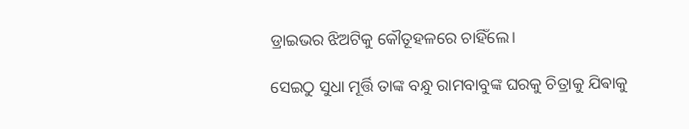ଡ୍ରାଇଭର ଝିଅଟିକୁ କୌତୂହଳରେ ଚାହିଁଲେ।

ସେଇଠୁ ସୁଧା ମୂର୍ତ୍ତି ତାଙ୍କ ବନ୍ଧୁ ରାମବାବୁଙ୍କ ଘରକୁ ଚିତ୍ରାକୁ ଯିଵାକୁ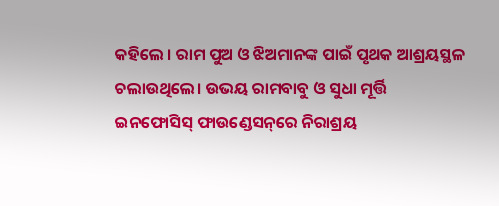କହିଲେ । ରାମ ପୁଅ ଓ ଝିଅମାନଙ୍କ ପାଇଁ ପୃଥକ ଆଶ୍ରୟସ୍ଥଳ ଚଲାଉଥିଲେ। ଉଭୟ ରାମବାବୁ ଓ ସୁଧା ମୂର୍ତ୍ତି ଇନଫୋସିସ୍ ଫାଉଣ୍ଡେସନ୍‌ରେ ନିରାଶ୍ରୟ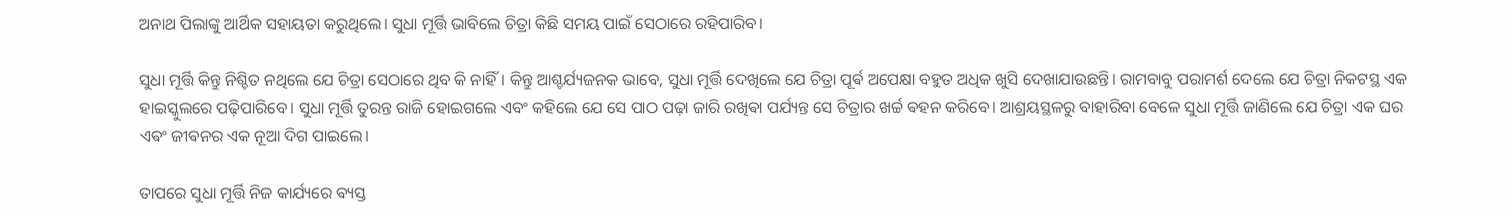ଅନାଥ ପିଲାଙ୍କୁ ଆର୍ଥିକ ସହାୟତା କରୁଥିଲେ। ସୁଧା ମୂର୍ତ୍ତି ଭାବିଲେ ଚିତ୍ରା କିଛି ସମୟ ପାଇଁ ସେଠାରେ ରହିପାରିବ।

ସୁଧା ମୂର୍ତ୍ତି କିନ୍ତୁ ନିଶ୍ଚିତ ନଥିଲେ ଯେ ଚିତ୍ରା ସେଠାରେ ଥିବ କି ନାହିଁ। କିନ୍ତୁ ଆଶ୍ଚର୍ଯ୍ୟଜନକ ଭାବେ, ସୁଧା ମୂର୍ତ୍ତି ଦେଖିଲେ ଯେ ଚିତ୍ରା ପୂର୍ଵ ଅପେକ୍ଷା ବହୁତ ଅଧିକ ଖୁସି ଦେଖାଯାଉଛନ୍ତି। ରାମବାବୁ ପରାମର୍ଶ ଦେଲେ ଯେ ଚିତ୍ରା ନିକଟସ୍ଥ ଏକ ହାଇସ୍କୁଲରେ ପଢ଼ିପାରିବେ। ସୁଧା ମୂର୍ତ୍ତି ତୁରନ୍ତ ରାଜି ହୋଇଗଲେ ଏବଂ କହିଲେ ଯେ ସେ ପାଠ ପଢ଼ା ଜାରି ରଖିଵା ପର୍ଯ୍ୟନ୍ତ ସେ ଚିତ୍ରାର ଖର୍ଚ୍ଚ ଵହନ କରିବେ। ଆଶ୍ରୟସ୍ଥଳରୁ ବାହାରିବା ବେଳେ ସୁଧା ମୂର୍ତ୍ତି ଜାଣିଲେ ଯେ ଚିତ୍ରା ଏକ ଘର ଏଵଂ ଜୀଵନର ଏକ ନୂଆ ଦିଗ ପାଇଲେ।

ତାପରେ ସୁଧା ମୂର୍ତ୍ତି ନିଜ କାର୍ଯ୍ୟରେ ଵ୍ୟସ୍ତ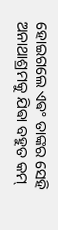ହୋଇଗଲେ ଏଵଂ ତାଙ୍କର ସେହି ଅନାଥାଶ୍ରମକୁ ଯିଵା ବହୁତ କମ୍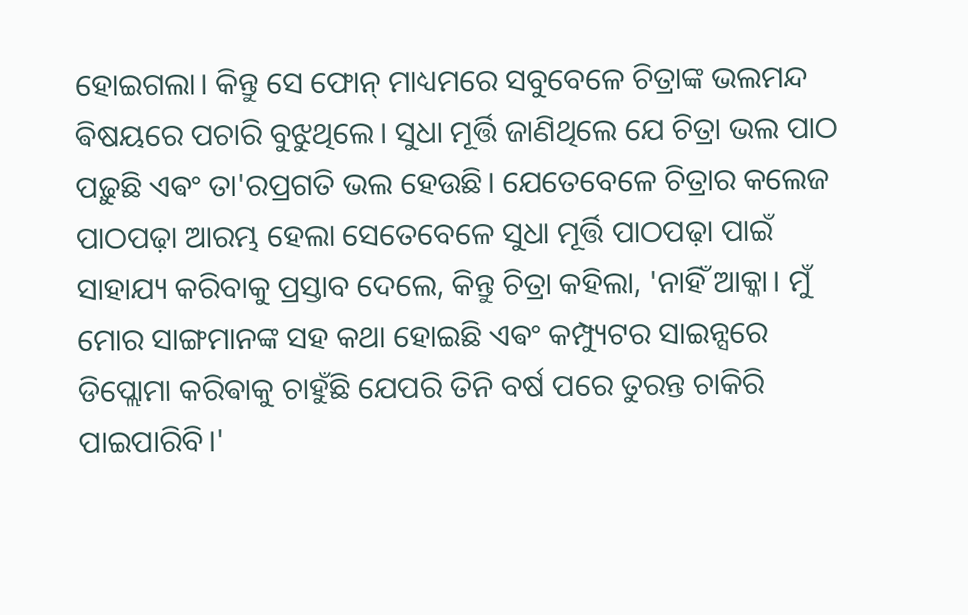ହୋଇଗଲା। କିନ୍ତୁ ସେ ଫୋନ୍ ମାଧ୍ୟମରେ ସବୁବେଳେ ଚିତ୍ରାଙ୍କ ଭଲମନ୍ଦ ଵିଷୟରେ ପଚାରି ବୁଝୁଥିଲେ। ସୁଧା ମୂର୍ତ୍ତି ଜାଣିଥିଲେ ଯେ ଚିତ୍ରା ଭଲ ପାଠ ପଢ଼ୁଛି ଏଵଂ ତା'ର‌ପ୍ରଗତି ଭଲ ହେଉଛି। ଯେତେବେଳେ ଚିତ୍ରାର କଲେଜ ପାଠପଢ଼ା ଆରମ୍ଭ ହେଲା ସେତେବେଳେ ସୁଧା ମୂର୍ତ୍ତି ପାଠପଢ଼ା ପାଇଁ ସାହାଯ୍ୟ କରିବାକୁ ପ୍ରସ୍ତାବ ଦେଲେ, କିନ୍ତୁ ଚିତ୍ରା କହିଲା, 'ନାହିଁ ଆକ୍କା। ମୁଁ ମୋର ସାଙ୍ଗମାନଙ୍କ ସହ କଥା ହୋଇଛି ଏଵଂ କମ୍ପ୍ୟୁଟର ସାଇନ୍ସରେ ଡିପ୍ଲୋମା କରିଵାକୁ ଚାହୁଁଛି ଯେପରି ତିନି ବର୍ଷ ପରେ ତୁରନ୍ତ ଚାକିରି ପାଇପାରିବି।'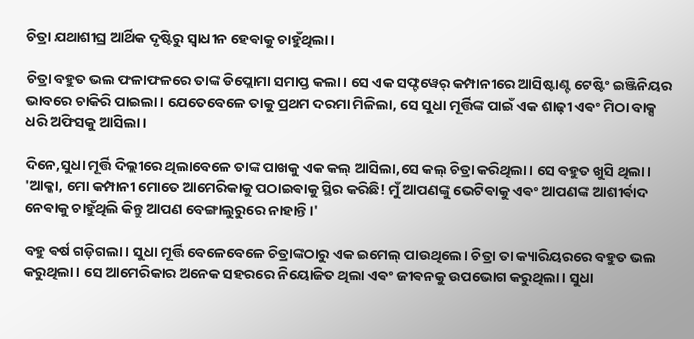ଚିତ୍ରା ଯଥାଶୀଘ୍ର ଆର୍ଥିକ ଦୃଷ୍ଟିରୁ ସ୍ୱାଧୀନ ହେଵାକୁ ଚାହୁଁଥିଲା।

ଚିତ୍ରା ବହୁତ ଭଲ ଫଳାଫଳରେ ତାଙ୍କ ଡିପ୍ଲୋମା ସମାପ୍ତ କଲା। ସେ ଏକ ସଫ୍ଟୱେର୍ କମ୍ପାନୀରେ ଆସିଷ୍ଟାଣ୍ଟ ଟେଷ୍ଟିଂ ଇଞ୍ଜିନିୟର ଭାବରେ ଚାକିରି ପାଇଲା। ଯେତେବେଳେ ତାକୁ ପ୍ରଥମ ଦରମା ମିଳିଲା, ସେ ସୁଧା ମୂର୍ତ୍ତିଙ୍କ ପାଇଁ ଏକ ଶାଢ଼ୀ ଏଵଂ ମିଠା ବାକ୍ସ ଧରି ଅଫିସକୁ ଆସିଲା।

ଦିନେ,ସୁଧା ମୂର୍ତ୍ତି ଦିଲ୍ଲୀରେ ଥିଲାବେଳେ ତାଙ୍କ ପାଖକୁ ଏକ କଲ୍ ଆସିଲା,ସେ କଲ୍ ଚିତ୍ରା କରିଥିଲା। ସେ ବହୁତ ଖୁସି ଥିଲା। 'ଆକ୍କା, ମୋ କମ୍ପାନୀ ମୋତେ ଆମେରିକାକୁ ପଠାଇଵାକୁ ସ୍ଥିର କରିଛି! ମୁଁ ଆପଣଙ୍କୁ ଭେଟିଵାକୁ ଏଵଂ ଆପଣଙ୍କ ଆଶୀର୍ଵାଦ ନେଵାକୁ ଚାହୁଁଥିଲି କିନ୍ତୁ ଆପଣ ବେଙ୍ଗାଲୁରୁରେ ନାହାନ୍ତି।'

ବହୁ ଵର୍ଷ ଗଡ଼ିଗଲା। ସୁଧା ମୂର୍ତ୍ତି ବେଳେବେଳେ ଚିତ୍ରାଙ୍କଠାରୁ ଏକ ଇମେଲ୍ ପାଉଥିଲେ। ଚିତ୍ରା ତା କ୍ୟାରିୟରରେ ବହୁତ ଭଲ କରୁଥିଲା। ସେ ଆମେରିକାର ଅନେକ ସହରରେ ନିୟୋଜିତ ଥିଲା ଏଵଂ ଜୀଵନକୁ ଉପଭୋଗ କରୁଥିଲା। ସୁଧା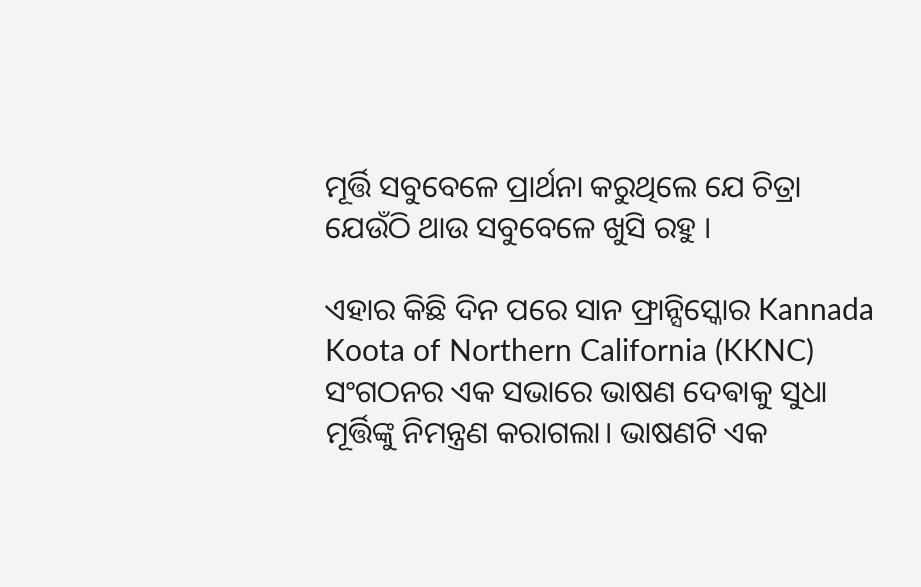ମୂର୍ତ୍ତି ସବୁବେଳେ ପ୍ରାର୍ଥନା କରୁଥିଲେ ଯେ ଚିତ୍ରା ଯେଉଁଠି ଥାଉ ସବୁବେଳେ ଖୁସି ରହୁ ।

ଏହାର କିଛି ଦିନ ପରେ ସାନ ଫ୍ରାନ୍ସିସ୍କୋର Kannada Koota of Northern California (KKNC) ସଂଗଠନର ଏକ ସଭାରେ ଭାଷଣ ଦେଵାକୁ ସୁଧା ମୂର୍ତ୍ତିଙ୍କୁ ନିମନ୍ତ୍ରଣ କରାଗଲା। ଭାଷଣଟି ଏକ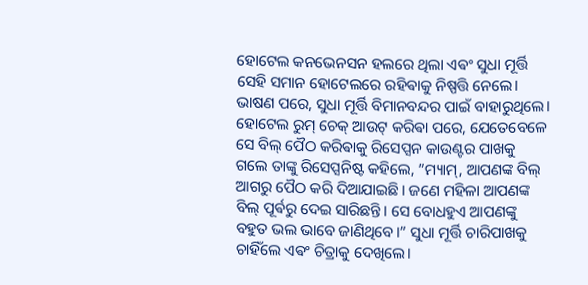ହୋଟେଲ କନଭେନସନ ହଲରେ ଥିଲା ଏଵଂ ସୁଧା ମୂର୍ତ୍ତି ସେହି ସମାନ ହୋଟେଲରେ ରହିଵାକୁ ନିଷ୍ପତ୍ତି ନେଲେ। ଭାଷଣ ପରେ, ସୁଧା ମୂର୍ତ୍ତି ବିମାନବନ୍ଦର ପାଇଁ ବାହାରୁଥିଲେ। ହୋଟେଲ ରୁମ୍ ଚେକ୍ ଆଉଟ୍ କରିଵା ପରେ, ଯେତେବେଳେ ସେ ବିଲ୍ ପୈଠ କରିଵାକୁ ରିସେପ୍ସନ କାଉଣ୍ଟର ପାଖକୁ ଗଲେ ତାଙ୍କୁ ରିସେପ୍ସନିଷ୍ଟ କହିଲେ, ”ମ୍ୟାମ୍, ଆପଣଙ୍କ ବିଲ୍ ଆଗରୁ ପୈଠ କରି ଦିଆଯାଇଛି। ଜଣେ ମହିଳା ଆପଣଙ୍କ ବିଲ୍ ପୂର୍ଵରୁ ଦେଇ ସାରିଛନ୍ତି। ସେ ବୋଧହୁଏ ଆପଣଙ୍କୁ ବହୁତ ଭଲ ଭାବେ ଜାଣିଥିବେ।” ସୁଧା ମୂର୍ତ୍ତି ଚାରିପାଖକୁ ଚାହିଁଲେ ଏଵଂ ଚିତ୍ରାକୁ ଦେଖିଲେ।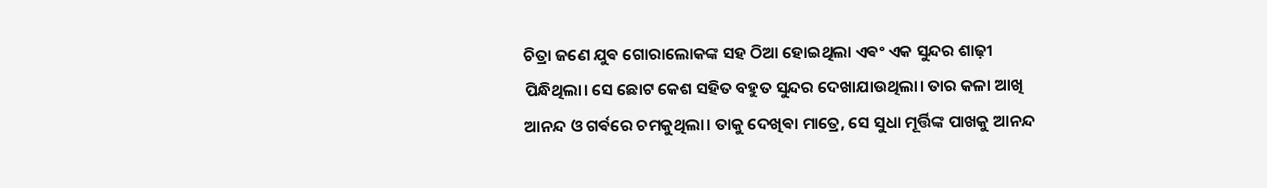ଚିତ୍ରା ଜଣେ ଯୁଵ ଗୋରାଲୋକଙ୍କ ସହ ଠିଆ ହୋଇଥିଲା ଏଵଂ ଏକ ସୁନ୍ଦର ଶାଢ଼ୀ ପିନ୍ଧିଥିଲା। ସେ ଛୋଟ କେଶ ସହିତ ବହୁତ ସୁନ୍ଦର ଦେଖାଯାଉଥିଲା। ତାର କଳା ଆଖି ଆନନ୍ଦ ଓ ଗର୍ଵରେ ଚମକୁଥିଲା। ତାକୁ ଦେଖିଵା ମାତ୍ରେ, ସେ ସୁଧା ମୂର୍ତ୍ତିଙ୍କ ପାଖକୁ ଆନନ୍ଦ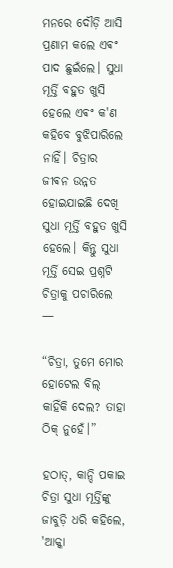ମନରେ ଦୌଡ଼ି ଆସି ପ୍ରଣାମ କଲେ ଏଵଂ ପାଦ ଛୁଇଁଲେ। ସୁଧା ମୂର୍ତ୍ତି ବହୁତ ଖୁସି ହେଲେ ଏଵଂ କ'ଣ କହିବେ ବୁଝିପାରିଲେ ନାହିଁ। ଚିତ୍ରାର ଜୀଵନ ଉନ୍ନତ ହୋଇଯାଇଛି ଦେଖି ସୁଧା ମୂର୍ତ୍ତି ବହୁତ ଖୁସି ହେଲେ। କିନ୍ତୁ ସୁଧା ମୂର୍ତ୍ତି ସେଇ ପ୍ରଶ୍ନଟି ଚିତ୍ରାକୁ ପଚାରିଲେ —

“ଚିତ୍ରା, ତୁମେ ମୋର ହୋଟେଲ ବିଲ୍ କାହିଁକି ଦେଲ? ତାହା ଠିକ୍ ନୁହେଁ।”

ହଠାତ୍, କାନ୍ଦି ପକାଇ ଚିତ୍ରା ସୁଧା ମୂର୍ତ୍ତିଙ୍କୁ ଜାବୁଡ଼ି ଧରି କହିଲେ, 'ଆକ୍କା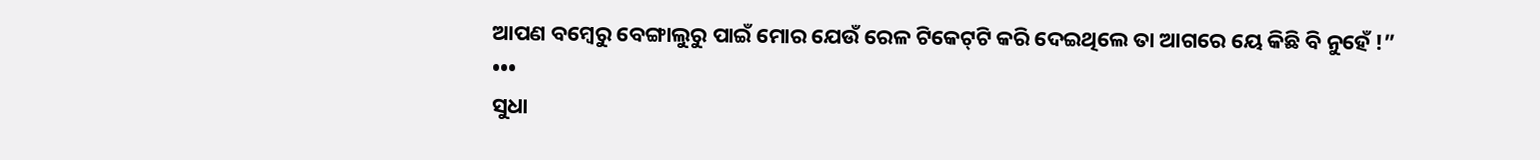ଆପଣ ବମ୍ବେରୁ ବେଙ୍ଗାଲୁରୁ ପାଇଁ ମୋର ଯେଉଁ ରେଳ ଟିକେଟ୍‌ଟି କରି ଦେଇଥିଲେ ତା ଆଗରେ ୟେ କିଛି ବି ନୁହେଁ !”
•••
ସୁଧା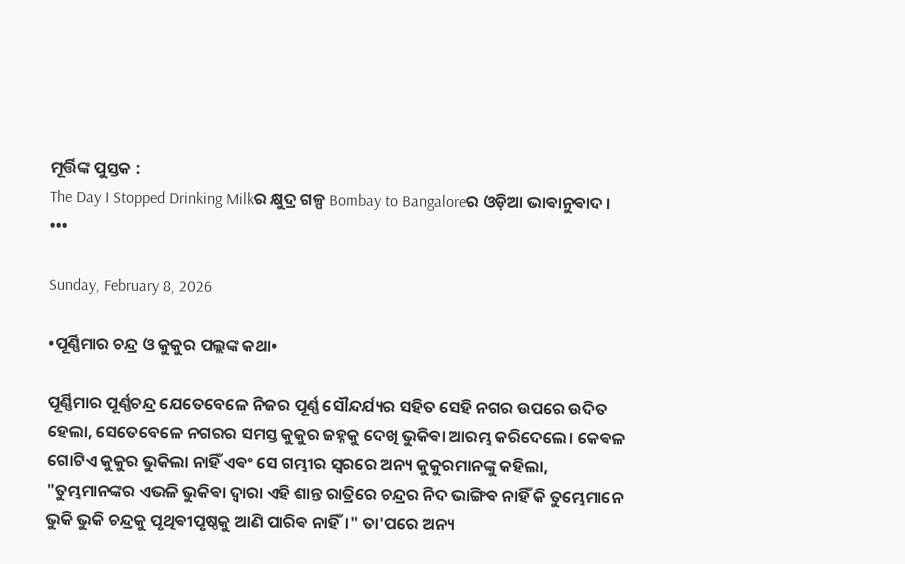ମୂର୍ତ୍ତିଙ୍କ ପୁସ୍ତକ :
The Day I Stopped Drinking Milkର କ୍ଷୁଦ୍ର ଗଳ୍ପ Bombay to Bangaloreର ଓଡ଼ିଆ ଭାଵାନୁଵାଦ ।
•••

Sunday, February 8, 2026

•ପୂର୍ଣ୍ଣିମାର ଚନ୍ଦ୍ର ଓ କୁକୁର ପଲ୍ଲଙ୍କ କଥା•

ପୂର୍ଣ୍ଣିମାର ପୂର୍ଣ୍ଣଚନ୍ଦ୍ର ଯେତେବେଳେ ନିଜର ପୂର୍ଣ୍ଣ ସୌନ୍ଦର୍ଯ୍ୟର ସହିତ ସେହି ନଗର ଉପରେ ଉଦିତ ହେଲା, ସେତେବେଳେ ନଗରର ସମସ୍ତ କୁକୁର ଜହ୍ନକୁ ଦେଖି ଭୁକିଵା ଆରମ୍ଭ କରିଦେଲେ। କେଵଳ ଗୋଟିଏ କୁକୁର ଭୁକିଲା ନାହିଁ ଏଵଂ ସେ ଗମ୍ଭୀର ସ୍ୱରରେ ଅନ୍ୟ କୁକୁରମାନଙ୍କୁ କହିଲା, "ତୁମ୍ଭମାନଙ୍କର ଏଭଳି ଭୁକିଵା ଦ୍ଵାରା ଏହି ଶାନ୍ତ ରାତ୍ରିରେ ଚନ୍ଦ୍ରର ନିଦ ଭାଙ୍ଗିଵ ନାହିଁ କି ତୁମ୍ଭେମାନେ ଭୁକି ଭୁକି ଚନ୍ଦ୍ରକୁ ପୃଥିଵୀପୃଷ୍ଠକୁ ଆଣି ପାରିଵ ନାହିଁ।" ତା'ପରେ ଅନ୍ୟ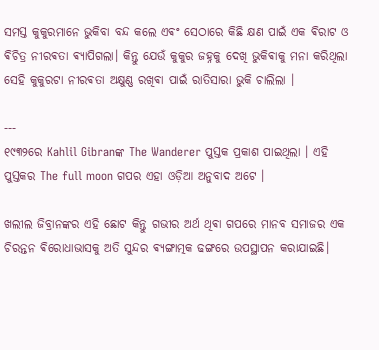ସମସ୍ତ କୁକୁରମାନେ ଭୁକିବା ବନ୍ଦ କଲେ ଏଵଂ ସେଠାରେ କିଛି କ୍ଷଣ ପାଇଁ ଏକ ଵିରାଟ ଓ ଵିଚିତ୍ର ନୀରଵତା ଵ୍ୟାପିଗଲା। କିନ୍ତୁ ଯେଉଁ କୁକୁର ଜହ୍ନକୁ ଦେଖି ଭୁକିଵାକୁ ମନା କରିଥିଲା ସେହି କୁକୁରଟା ନୀରଵତା ଅକ୍ଷୁଣ୍ଣ ରଖିଵା ପାଇଁ ରାତିସାରା ଭୁକି ଚାଲିଲା ।

---
୧୯୩୨ରେ Kahlil Gibranଙ୍କ The Wanderer ପୁସ୍ତକ ପ୍ରକାଶ ପାଇଥିଲା । ଏହି ପୁସ୍ତକର The full moon ଗପର ଏହା ଓଡ଼ିଆ ଅନୁବାଦ ଅଟେ ।

ଖଲୀଲ ଜିବ୍ରାନଙ୍କର ଏହି ଛୋଟ କିନ୍ତୁ ଗଭୀର ଅର୍ଥ ଥିଵା ଗପରେ ମାନବ ସମାଜର ଏକ ଚିରନ୍ତନ ଵିରୋଧାଭାସକୁ ଅତି ସୁନ୍ଦର ଵ୍ୟଙ୍ଗାତ୍ମକ ଢଙ୍ଗରେ ଉପସ୍ଥାପନ କରାଯାଇଛି।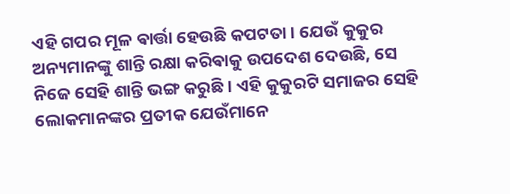ଏହି ଗପର ମୂଳ ଵାର୍ତ୍ତା ହେଉଛି କପଟତା। ଯେଉଁ କୁକୁର ଅନ୍ୟମାନଙ୍କୁ ଶାନ୍ତି ରକ୍ଷା କରିଵାକୁ ଉପଦେଶ ଦେଉଛି, ସେ ନିଜେ ସେହି ଶାନ୍ତି ଭଙ୍ଗ କରୁଛି। ଏହି କୁକୁରଟି ସମାଜର ସେହି ଲୋକମାନଙ୍କର ପ୍ରତୀକ ଯେଉଁମାନେ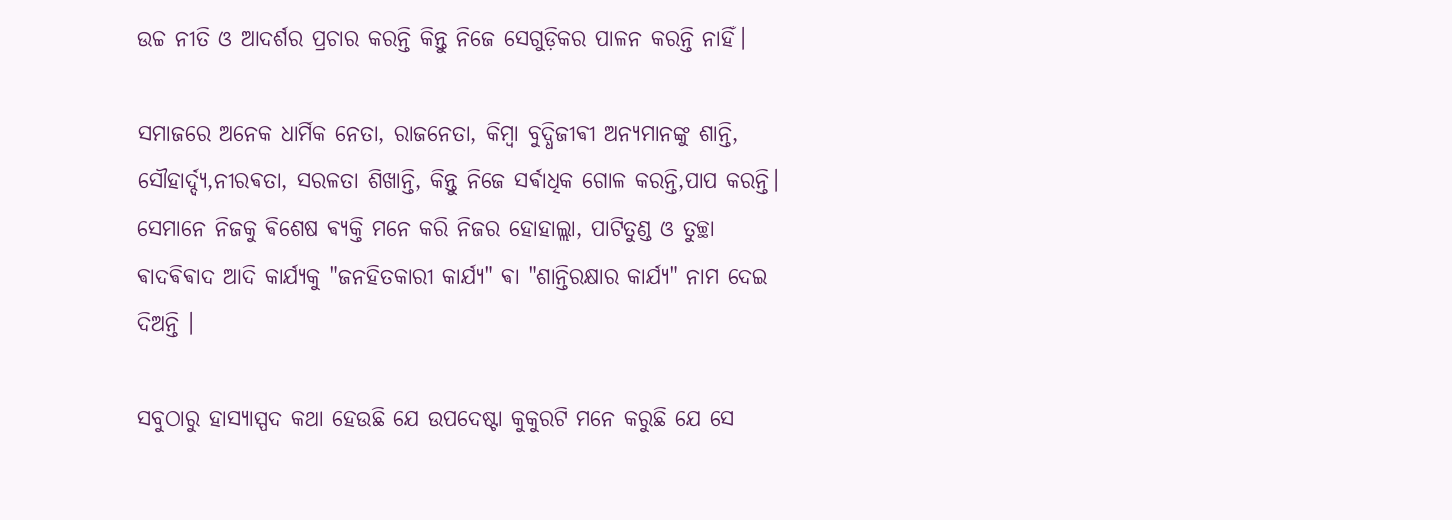ଉଚ୍ଚ ନୀତି ଓ ଆଦର୍ଶର ପ୍ରଚାର କରନ୍ତି କିନ୍ତୁ ନିଜେ ସେଗୁଡ଼ିକର ପାଳନ କରନ୍ତି ନାହିଁ।

ସମାଜରେ ଅନେକ ଧାର୍ମିକ ନେତା, ରାଜନେତା, କିମ୍ବା ବୁଦ୍ଧିଜୀଵୀ ଅନ୍ୟମାନଙ୍କୁ ଶାନ୍ତି, ସୌହାର୍ଦ୍ଦ୍ୟ,ନୀରଵତା, ସରଳତା ଶିଖାନ୍ତି, କିନ୍ତୁ ନିଜେ ସର୍ଵାଧିକ ଗୋଳ କରନ୍ତି,ପାପ କରନ୍ତି। ସେମାନେ ନିଜକୁ ଵିଶେଷ ଵ୍ୟକ୍ତି ମନେ କରି ନିଜର ହୋହାଲ୍ଲା, ପାଟିତୁଣ୍ଡ ଓ ତୁଚ୍ଛା ଵାଦଵିଵାଦ ଆଦି କାର୍ଯ୍ୟକୁ "ଜନହିତକାରୀ କାର୍ଯ୍ୟ" ଵା "ଶାନ୍ତିରକ୍ଷାର କାର୍ଯ୍ୟ" ନାମ ଦେଇ ଦିଅନ୍ତି ।

ସବୁଠାରୁ ହାସ୍ୟାସ୍ପଦ କଥା ହେଉଛି ଯେ ଉପଦେଷ୍ଟା କୁକୁରଟି ମନେ କରୁଛି ଯେ ସେ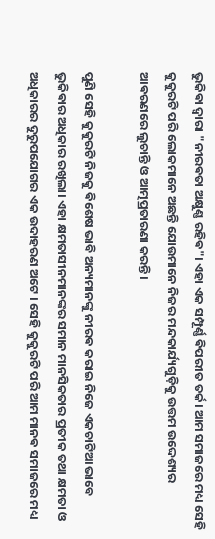ଭୁକିଵା ଦ୍ୱାରା "ନୀରଵତା ଅକ୍ଷୁଣ୍ଣ ରହିଵ"। ଏହା ଏକ ସମ୍ପୂର୍ଣ୍ଣ ଵିପରୀତ ତର୍କ। ଆମ ସମାଜରେ ମଧ୍ୟ ସେହି କୁକୁରଟି ପରି ଲୋକମାନେ ଅଛନ୍ତି ଯୋଉମାନେ ନିଜର ମନ୍ଦକାର୍ଯ୍ୟଗୁଡ଼ିକୁ ଉତ୍ତମ ଉଦ୍ଦେଶ୍ୟର ଆଵରଣରେ ଲୁଚାନ୍ତି ଓ ଆତ୍ମପ୍ରତାରଣା କରନ୍ତି।

ପୁଣି ସେହି କୁକୁରଟି ନିଜକୁ ଵିଶେଷ ଭାବି ଅନ୍ୟମାନଙ୍କୁ ନୀରଵ କରାଇ ନିଜେ ଏକଚାଟିଆ ଭାବେ ଭୁକିଵାର ଅଧିକାର ରଖିଲା। ଏହା କ୍ଷମତାସୀନମାନଙ୍କର ସମାନ ମାନସିକତାର ପ୍ରତୀକ ତଥା କ୍ଷମତା ଓ ଅଧିକାରର ଦୁରୁପଯୋଗର ଏକ ଉଦାହରଣ ଅଟେ । ସେହି କୁକୁରଟି ପରି ଆମ ମାନଵ ସମାଜରେ ମଧ୍ୟ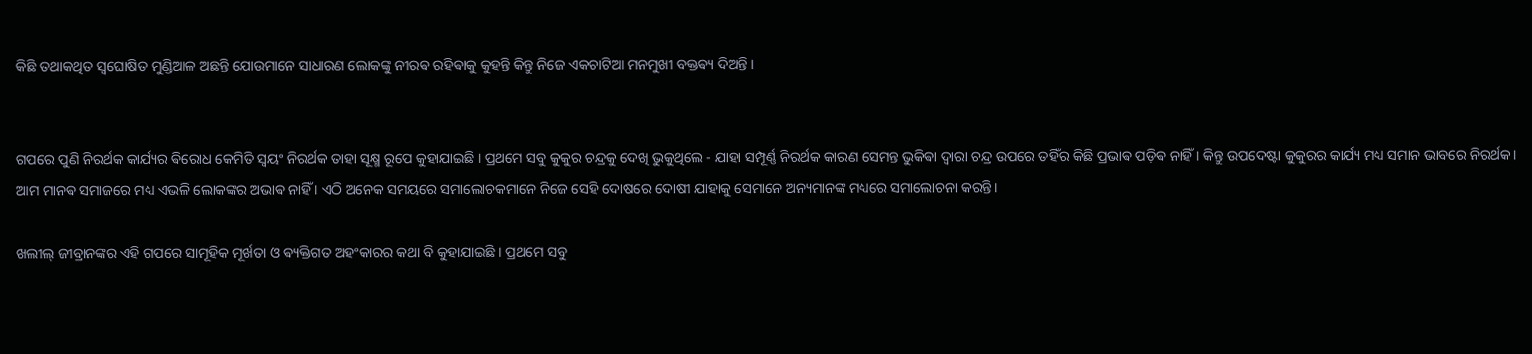କିଛି ତଥାକଥିତ ସ୍ଵଘୋଷିତ ମୁଣ୍ଡିଆଳ ଅଛନ୍ତି ଯୋଉମାନେ ସାଧାରଣ ଲୋକଙ୍କୁ ନୀରଵ ରହିଵାକୁ କୁହନ୍ତି କିନ୍ତୁ ନିଜେ ଏକଚାଟିଆ ମନମୁଖୀ ବକ୍ତଵ୍ୟ ଦିଅନ୍ତି ।


ଗପରେ ପୁଣି ନିରର୍ଥକ କାର୍ଯ୍ୟର ଵିରୋଧ କେମିତି ସ୍ଵୟଂ ନିରର୍ଥକ ତାହା ସୂକ୍ଷ୍ମ ରୂପେ କୁହାଯାଇଛି । ପ୍ରଥମେ ସବୁ କୁକୁର ଚନ୍ଦ୍ରକୁ ଦେଖି ଭୁକୁଥିଲେ - ଯାହା ସମ୍ପୂର୍ଣ୍ଣ ନିରର୍ଥକ କାରଣ ସେମନ୍ତ ଭୁକିଵା ଦ୍ୱାରା ଚନ୍ଦ୍ର ଉପରେ ତହିଁର କିଛି ପ୍ରଭାଵ ପଡ଼ିଵ ନାହିଁ । କିନ୍ତୁ ଉପଦେଷ୍ଟା କୁକୁରର କାର୍ଯ୍ୟ ମଧ୍ୟ ସମାନ ଭାବରେ ନିରର୍ଥକ। ଆମ ମାନଵ ସମାଜରେ ମଧ୍ୟ ଏଭଳି ଲୋକଙ୍କର ଅଭାଵ ନାହିଁ । ଏଠି ଅନେକ ସମୟରେ ସମାଲୋଚକମାନେ ନିଜେ ସେହି ଦୋଷରେ ଦୋଷୀ ଯାହାକୁ ସେମାନେ ଅନ୍ୟମାନଙ୍କ ମଧ୍ୟରେ ସମାଲୋଚନା କରନ୍ତି।

ଖଲୀଲ୍ ଜୀବ୍ରାନଙ୍କର ଏହି ଗପରେ ସାମୂହିକ ମୂର୍ଖତା ଓ ଵ୍ୟକ୍ତିଗତ ଅହଂକାରର କଥା ବି କୁହାଯାଇଛି । ପ୍ରଥମେ ସବୁ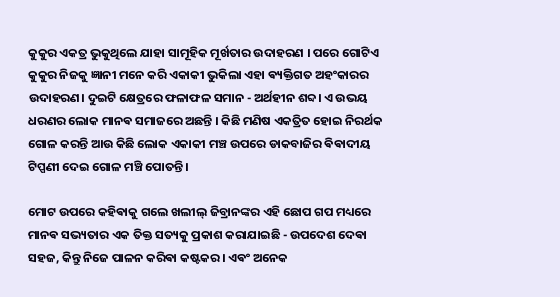କୁକୁର ଏକତ୍ର ଭୁକୁଥିଲେ ଯାହା ସାମୂହିକ ମୂର୍ଖତାର ଉଦାହରଣ । ପରେ ଗୋଟିଏ କୁକୁର ନିଜକୁ ଜ୍ଞାନୀ ମନେ କରି ଏକାକୀ ଭୁକିଲା ଏହା ଵ୍ୟକ୍ତିଗତ ଅହଂକାରର ଉଦାହରଣ। ଦୁଇଟି କ୍ଷେତ୍ରରେ ଫଳାଫଳ ସମାନ - ଅର୍ଥହୀନ ଶବ୍ଦ। ଏ ଉଭୟ ଧରଣର ଲୋକ ମାନଵ ସମାଜରେ ଅଛନ୍ତି । କିଛି ମଣିଷ ଏକତ୍ରିତ ହୋଇ ନିରର୍ଥକ ଗୋଳ କରନ୍ତି ଆଉ କିଛି ଲୋକ ଏକାକୀ ମଞ୍ଚ ଉପରେ ଡାକବାଜିର ଵିଵାଦୀୟ ଟିପ୍ପଣୀ ଦେଇ ଗୋଳ ମଞ୍ଚି ପୋତନ୍ତି ।

ମୋଟ ଉପରେ କହିଵାକୁ ଗଲେ ଖଲୀଲ୍ ଜିବ୍ରାନଙ୍କର ଏହି ଛୋପ ଗପ ମଧ୍ୟରେ ମାନଵ ସଭ୍ୟତାର ଏକ ତିକ୍ତ ସତ୍ୟକୁ ପ୍ରକାଶ କରାଯାଇଛି - ଉପଦେଶ ଦେଵା ସହଜ, କିନ୍ତୁ ନିଜେ ପାଳନ କରିଵା କଷ୍ଟକର। ଏଵଂ ଅନେକ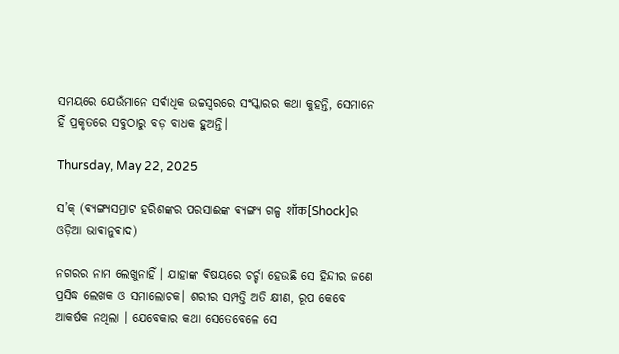ସମୟରେ ଯେଉଁମାନେ ସର୍ଵାଧିକ ଉଚ୍ଚସ୍ୱରରେ ସଂସ୍କାରର କଥା କୁହନ୍ତି, ସେମାନେ ହିଁ ପ୍ରକୃତରେ ସବୁଠାରୁ ବଡ଼ ବାଧକ ହୁଅନ୍ତି।

Thursday, May 22, 2025

ସ’କ୍ (ଵ୍ୟଙ୍ଗ୍ୟସମ୍ରାଟ ହରିଶଙ୍କର ପରସାଈଙ୍କ ଵ୍ୟଙ୍ଗ୍ୟ ଗଳ୍ପ शॉक[Shock]ର ଓଡ଼ିଆ ଭାଵାନୁଵାଦ)

ନଗରର ନାମ ଲେଖୁନାହିଁ । ଯାହାଙ୍କ ଵିଷୟରେ ଚର୍ଚ୍ଚା ହେଉଛି ସେ ହିନ୍ଦୀର ଜଣେ ପ୍ରସିଦ୍ଧ ଲେଖକ ଓ ସମାଲୋଚକ। ଶରୀର ସମ୍ପତ୍ତି ଅତି କ୍ଷୀଣ, ରୂପ କେବେ ଆକର୍ଷକ ନଥିଲା । ଯେବେକାର କଥା ସେତେବେଳେ ସେ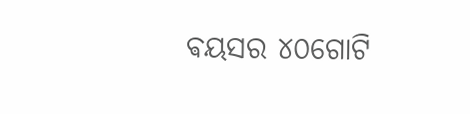ଵୟସର ୪୦ଗୋଟି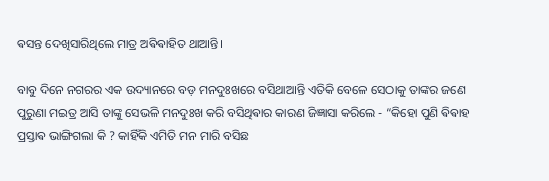ଵସନ୍ତ ଦେଖିସାରିଥିଲେ ମାତ୍ର ଅଵିଵାହିତ ଥାଆନ୍ତି।

ବାବୁ ଦିନେ ନଗରର ଏକ ଉଦ୍ୟାନରେ ବଡ଼ ମନଦୁଃଖରେ ବସିଥାଆନ୍ତି ଏତିକି ବେଳେ ସେଠାକୁ ତାଙ୍କର ଜଣେ ପୁରୁଣା ମଇତ୍ର ଆସି ତାଙ୍କୁ ସେଭଳି ମନଦୁଃଖ କରି ବସିଥିଵାର କାରଣ ଜିଜ୍ଞାସା କରିଲେ - “କିହୋ ପୁଣି ଵିଵାହ ପ୍ରସ୍ତାଵ ଭାଙ୍ଗିଗଲା କି ? କାହିଁକି ଏମିତି ମନ ମାରି ବସିଛ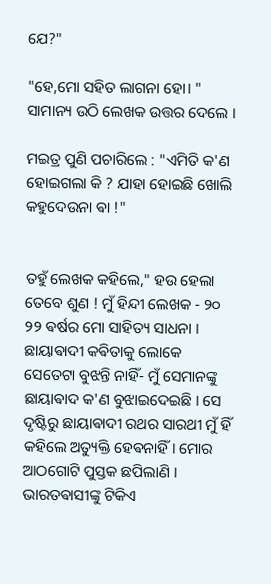ଯେ?"

"ହେ,ମୋ ସହିତ ଲାଗନା ହୋ। "
ସାମାନ୍ୟ ଉଠି ଲେଖକ ଉତ୍ତର ଦେଲେ ।

ମଇତ୍ର ପୁଣି ପଚାରିଲେ : "ଏମିତି କ'ଣ ହୋଇଗଲା କି ? ଯାହା ହୋଇଛି ଖୋଲି କହୁଦେଉନା ଵା !"


ତହୁଁ ଲେଖକ କହିଲେ," ହଉ ହେଲା ତେବେ ଶୁଣ ! ମୁଁ ହିନ୍ଦୀ ଲେଖକ - ୨୦ ୨୨ ଵର୍ଷର ମୋ ସାହିତ୍ୟ ସାଧନା । ଛାୟାଵାଦୀ କଵିତାକୁ ଲୋକେ ସେତେଟା ବୁଝନ୍ତି ନାହିଁ- ମୁଁ ସେମାନଙ୍କୁ ଛାୟାଵାଦ କ'ଣ ବୁଝାଇଦେଇଛି । ସେ ଦୃଷ୍ଟିରୁ ଛାୟାଵାଦୀ ରଥର ସାରଥୀ ମୁଁ ହିଁ କହିଲେ ଅତ୍ୟୁକ୍ତି ହେଵନାହିଁ। ମୋର ଆଠଗୋଟି ପୁସ୍ତକ ଛପିଲାଣି । ଭାରତଵାସୀଙ୍କୁ ଟିକିଏ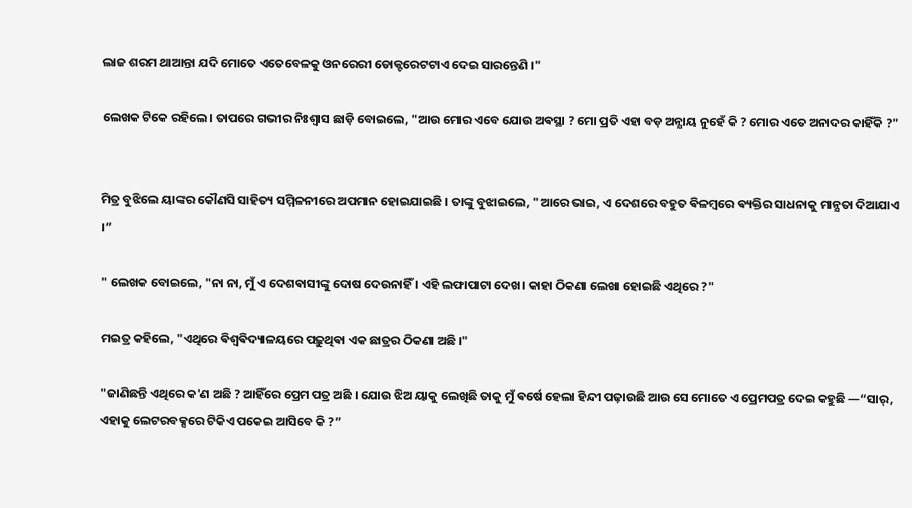ଲାଜ ଶରମ ଥାଆନ୍ତା ଯଦି ମୋତେ ଏତେବେଳକୁ ଓନରେରୀ ଡୋକ୍ଟରେଟଟାଏ ଦେଇ ସାରନ୍ତେଣି ।"

ଲେଖକ ଟିକେ ରହିଲେ। ତାପରେ ଗଭୀର ନିଃଶ୍ୱାସ ଛାଡ଼ି ବୋଇଲେ, "ଆଉ ମୋର ଏବେ ଯୋଉ ଅଵସ୍ଥା ? ମୋ ପ୍ରତି ଏହା ବଡ଼ ଅନ୍ଯାୟ ନୁହେଁ କି ? ମୋର ଏତେ ଅନାଦର କାହିଁକି ?"


ମିତ୍ର ବୁଝିଲେ ୟାଙ୍କର କୌଣସି ସାହିତ୍ୟ ସମ୍ମିଳନୀରେ ଅପମାନ ହୋଇଯାଇଛି । ତାଙ୍କୁ ବୁଝାଇଲେ, "ଆରେ ଭାଇ, ଏ ଦେଶରେ ବହୁତ ଵିଳମ୍ବରେ ଵ୍ୟକ୍ତିର ସାଧନାକୁ ମାନ୍ଯତା ଦିଆଯାଏ ।”

" ଲେଖକ ବୋଇଲେ, "ନା ନା, ମୁଁ ଏ ଦେଶଵାସୀଙ୍କୁ ଦୋଷ ଦେଉନାହିଁ । ଏହି ଲଫାପାଟା ଦେଖ। କାହା ଠିକଣା ଲେଖା ହୋଇଛି ଏଥିରେ ?"

ମଇତ୍ର କହିଲେ, "ଏଥିରେ ଵିଶ୍ଵଵିଦ୍ୟାଳୟରେ ପଢ଼ୁଥିଵା ଏକ ଛାତ୍ରର ଠିକଣା ଅଛି ।"

"ଜାଣିଛନ୍ତି ଏଥିରେ କ'ଣ ଅଛି ? ଆହିଁରେ ପ୍ରେମ ପତ୍ର ଅଛି । ଯୋଉ ଝିଅ ୟାକୁ ଲେଖିଛି ତାକୁ ମୁଁ ଵର୍ଷେ ହେଲା ହିନ୍ଦୀ ପଢ଼ାଉଛି ଆଉ ସେ ମୋତେ ଏ ପ୍ରେମପତ୍ର ଦେଇ କହୁଛି —“ସାର୍, ଏହାକୁ ଲେଟରବକ୍ସରେ ଟିକିଏ ପକେଇ ଆସିବେ କି ?”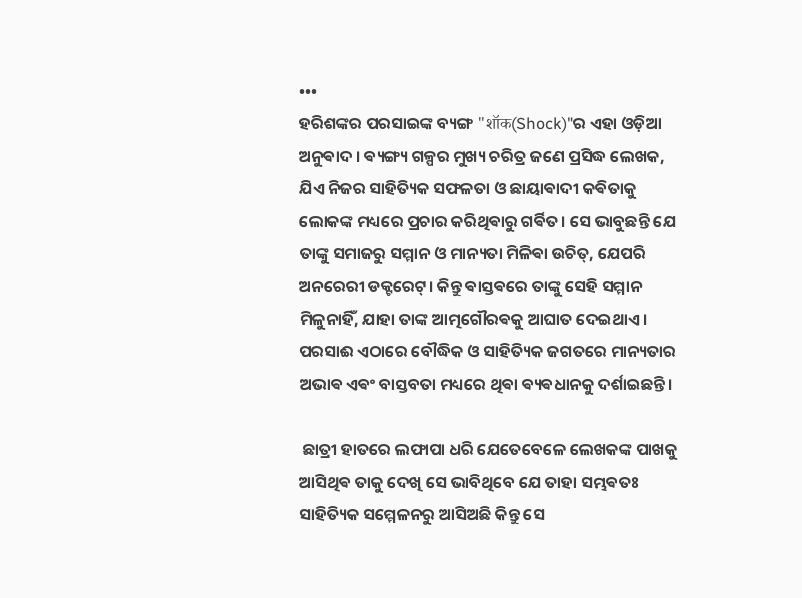•••
ହରିଶଙ୍କର ପରସାଇଙ୍କ ବ୍ୟଙ୍ଗ "शॉक(Shock)"ର ଏହା ଓଡ଼ିଆ ଅନୁଵାଦ । ଵ୍ୟଙ୍ଗ୍ୟ ଗଳ୍ପର ମୁଖ୍ୟ ଚରିତ୍ର ଜଣେ ପ୍ରସିଦ୍ଧ ଲେଖକ, ଯିଏ ନିଜର ସାହିତ୍ୟିକ ସଫଳତା ଓ ଛାୟାଵାଦୀ କଵିତାକୁ ଲୋକଙ୍କ ମଧ୍ୟରେ ପ୍ରଚାର କରିଥିଵାରୁ ଗର୍ଵିତ। ସେ ଭାବୁଛନ୍ତି ଯେ ତାଙ୍କୁ ସମାଜରୁ ସମ୍ମାନ ଓ ମାନ୍ୟତା ମିଳିଵା ଉଚିତ୍‌, ଯେପରି ଅନରେରୀ ଡକ୍ଟରେଟ୍‌। କିନ୍ତୁ ଵାସ୍ତଵରେ ତାଙ୍କୁ ସେହି ସମ୍ମାନ ମିଳୁନାହିଁ, ଯାହା ତାଙ୍କ ଆତ୍ମଗୌରଵକୁ ଆଘାତ ଦେଇଥାଏ । ପରସାଈ ଏଠାରେ ବୌଦ୍ଧିକ ଓ ସାହିତ୍ୟିକ ଜଗତରେ ମାନ୍ୟତାର ଅଭାଵ ଏଵଂ ବାସ୍ତବତା ମଧ୍ୟରେ ଥିଵା ଵ୍ୟଵଧାନକୁ ଦର୍ଶାଇଛନ୍ତି।

 ଛାତ୍ରୀ ହାତରେ ଲଫାପା ଧରି ଯେତେବେଳେ ଲେଖକଙ୍କ ପାଖକୁ ଆସିଥିଵ ତାକୁ ଦେଖି ସେ ଭାବିଥିବେ ଯେ ତାହା ସମ୍ଭଵତଃ ସାହିତ୍ୟିକ ସମ୍ମେଳନରୁ ଆସିଅଛି କିନ୍ତୁ ସେ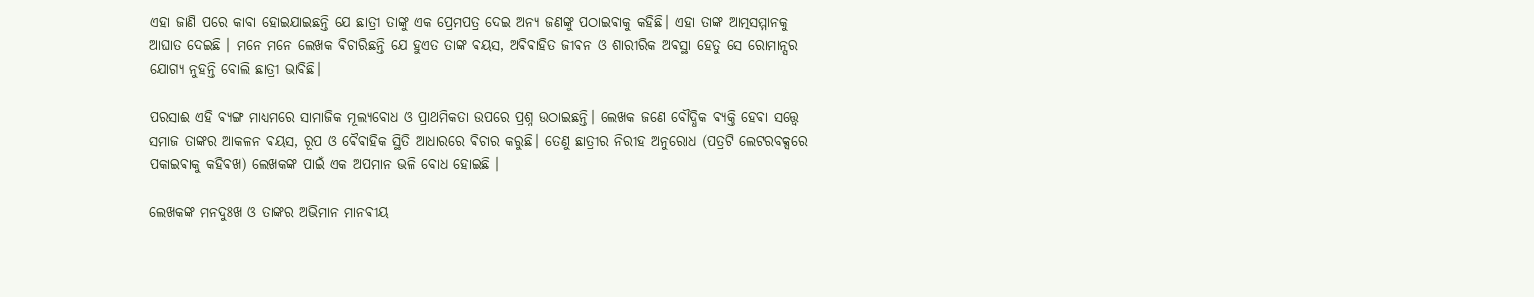ଏହା ଜାଣି ପରେ କାବା ହୋଇଯାଇଛନ୍ତି ଯେ ଛାତ୍ରୀ ତାଙ୍କୁ ଏକ ପ୍ରେମପତ୍ର ଦେଇ ଅନ୍ୟ ଜଣଙ୍କୁ ପଠାଇଵାକୁ କହିଛି। ଏହା ତାଙ୍କ ଆତ୍ମସମ୍ମାନକୁ ଆଘାତ ଦେଇଛି । ମନେ ମନେ ଲେଖକ ଵିଚାରିଛନ୍ତି ଯେ ହୁଏତ ତାଙ୍କ ଵୟସ, ଅଵିଵାହିତ ଜୀଵନ ଓ ଶାରୀରିକ ଅଵସ୍ଥା ହେତୁ ସେ ରୋମାନ୍ସର ଯୋଗ୍ୟ ନୁହନ୍ତି ବୋଲି ଛାତ୍ରୀ ଭାବିଛି।

ପରସାଈ ଏହି ଵ୍ୟଙ୍ଗ ମାଧ୍ୟମରେ ସାମାଜିକ ମୂଲ୍ୟବୋଧ ଓ ପ୍ରାଥମିକତା ଉପରେ ପ୍ରଶ୍ନ ଉଠାଇଛନ୍ତି। ଲେଖକ ଜଣେ ବୌଦ୍ଧିକ ଵ୍ୟକ୍ତି ହେଵା ସତ୍ତ୍ୱେ ସମାଜ ତାଙ୍କର ଆକଳନ ଵୟସ, ରୂପ ଓ ଵୈଵାହିକ ସ୍ଥିତି ଆଧାରରେ ଵିଚାର କରୁଛି। ତେଣୁ ଛାତ୍ରୀର ନିରୀହ ଅନୁରୋଧ (ପତ୍ରଟି ଲେଟରବକ୍ସରେ ପକାଇଵାକୁ କହିଵଖ) ଲେଖକଙ୍କ ପାଇଁ ଏକ ଅପମାନ ଭଳି ବୋଧ ହୋଇଛି ।

ଲେଖକଙ୍କ ମନଦୁଃଖ ଓ ତାଙ୍କର ଅଭିମାନ ମାନଵୀୟ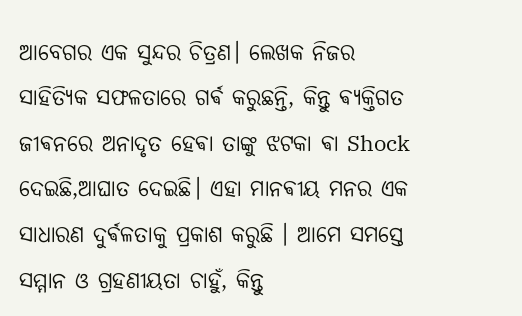ଆବେଗର ଏକ ସୁନ୍ଦର ଚିତ୍ରଣ। ଲେଖକ ନିଜର ସାହିତ୍ୟିକ ସଫଳତାରେ ଗର୍ଵ କରୁଛନ୍ତି, କିନ୍ତୁ ଵ୍ୟକ୍ତିଗତ ଜୀଵନରେ ଅନାଦୃତ ହେଵା ତାଙ୍କୁ ଝଟକା ଵା Shock ଦେଇଛି,ଆଘାତ ଦେଇଛି। ଏହା ମାନଵୀୟ ମନର ଏକ ସାଧାରଣ ଦୁର୍ଵଳତାକୁ ପ୍ରକାଶ କରୁଛି । ଆମେ ସମସ୍ତେ ସମ୍ମାନ ଓ ଗ୍ରହଣୀୟତା ଚାହୁଁ, କିନ୍ତୁ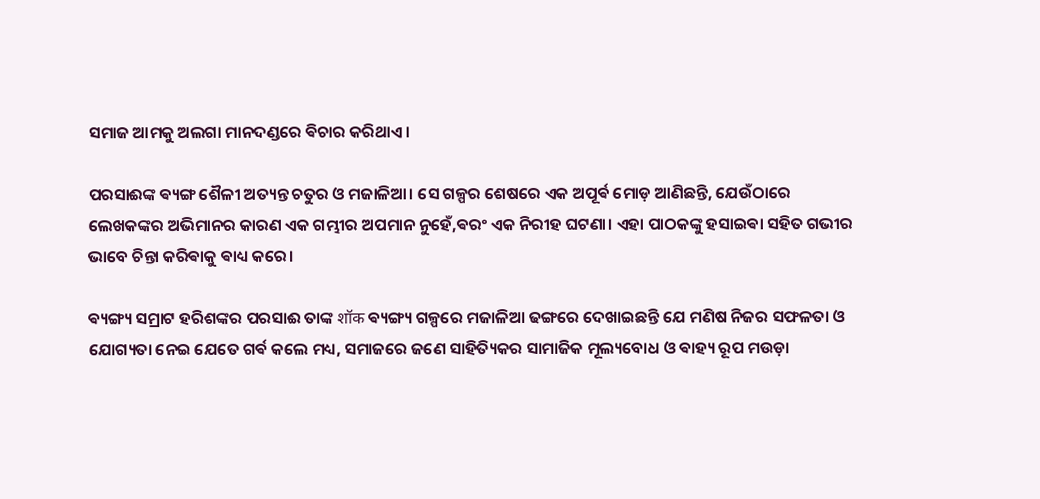ସମାଜ ଆମକୁ ଅଲଗା ମାନଦଣ୍ଡରେ ଵିଚାର କରିଥାଏ।

ପରସାଈଙ୍କ ଵ୍ୟଙ୍ଗ ଶୈଳୀ ଅତ୍ୟନ୍ତ ଚତୁର ଓ ମଜାଳିଆ। ସେ ଗଳ୍ପର ଶେଷରେ ଏକ ଅପୂର୍ଵ ମୋଡ଼ ଆଣିଛନ୍ତି, ଯେଉଁଠାରେ ଲେଖକଙ୍କର ଅଭିମାନର କାରଣ ଏକ ଗମ୍ଭୀର ଅପମାନ ନୁହେଁ,ଵରଂ ଏକ ନିରୀହ ଘଟଣା। ଏହା ପାଠକଙ୍କୁ ହସାଇଵା ସହିତ ଗଭୀର ଭାବେ ଚିନ୍ତା କରିଵାକୁ ଵାଧ୍ୟ କରେ।

ଵ୍ୟଙ୍ଗ୍ୟ ସମ୍ରାଟ ହରିଶଙ୍କର ପରସାଈ ତାଙ୍କ शॉक ଵ୍ୟଙ୍ଗ୍ୟ ଗଳ୍ପରେ ମଜାଳିଆ ଢଙ୍ଗରେ ଦେଖାଇଛନ୍ତି ଯେ ମଣିଷ ନିଜର ସଫଳତା ଓ ଯୋଗ୍ୟତା ନେଇ ଯେତେ ଗର୍ଵ କଲେ ମଧ୍ୟ, ସମାଜରେ ଜଣେ ସାହିତ୍ୟିକର ସାମାଜିକ ମୂଲ୍ୟବୋଧ ଓ ଵାହ୍ୟ ରୂପ ମଉଡ଼ା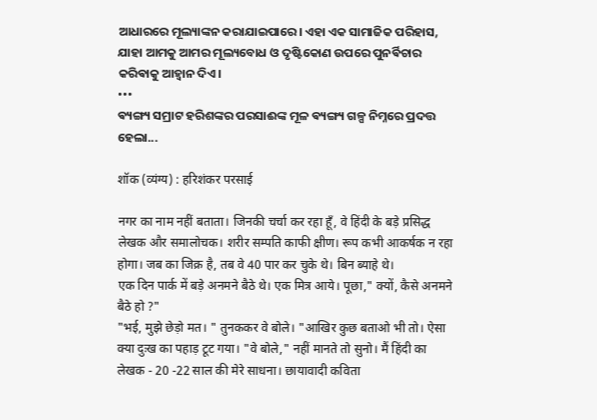ଆଧାରରେ ମୂଲ୍ୟାଙ୍କନ କରାଯାଇପାରେ। ଏହା ଏକ ସାମାଜିକ ପରିହାସ, ଯାହା ଆମକୁ ଆମର ମୂଲ୍ୟବୋଧ ଓ ଦୃଷ୍ଟିକୋଣ ଉପରେ ପୁନର୍ଵିଚାର କରିଵାକୁ ଆହ୍ୱାନ ଦିଏ।
•••
ଵ୍ୟଙ୍ଗ୍ୟ ସମ୍ରାଟ ହରିଶଙ୍କର ପରସାଈଙ୍କ ମୂଳ ଵ୍ୟଙ୍ଗ୍ୟ ଗଳ୍ପ ନିମ୍ନରେ ପ୍ରଦତ୍ତ ହେଲା...

शॉक (व्यंग्य) : हरिशंकर परसाई

नगर का नाम नहीं बताता। जिनकी चर्चा कर रहा हूँ, वे हिंदी के बड़े प्रसिद्ध लेखक और समालोचक। शरीर सम्पति काफी क्षीण। रूप कभी आकर्षक न रहा होगा। जब का जिक्र है, तब वे 40 पार कर चुके थे। बिन ब्याहे थे।
एक दिन पार्क में बड़े अनमने बैठे थे। एक मित्र आये। पूछा," क्यों, कैसे अनमने बैठे हो ?"
"भई, मुझे छेड़ो मत। " तुनककर वे बोले। "आखिर कुछ बताओ भी तो। ऐसा क्या दुःख का पहाड़ टूट गया। "वे बोले," नहीं मानते तो सुनो। मैं हिंदी का लेखक - 20 -22 साल की मेरे साधना। छायावादी कविता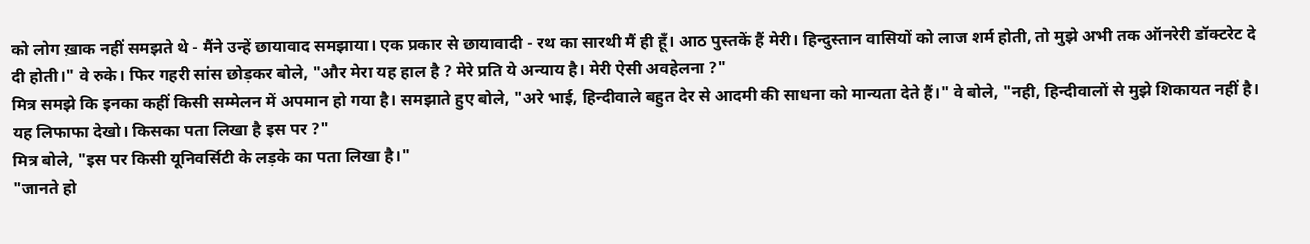को लोग ख़ाक नहीं समझते थे - मैंने उन्हें छायावाद समझाया। एक प्रकार से छायावादी - रथ का सारथी मैं ही हूँ। आठ पुस्तकें हैं मेरी। हिन्दुस्तान वासियों को लाज शर्म होती, तो मुझे अभी तक ऑनरेरी डॉक्टरेट दे दी होती।" वे रुके। फिर गहरी सांस छोड़कर बोले, "और मेरा यह हाल है ? मेरे प्रति ये अन्याय है। मेरी ऐसी अवहेलना ?"
मित्र समझे कि इनका कहीं किसी सम्मेलन में अपमान हो गया है। समझाते हुए बोले, "अरे भाई, हिन्दीवाले बहुत देर से आदमी की साधना को मान्यता देते हैं।" वे बोले, "नही, हिन्दीवालों से मुझे शिकायत नहीं है। यह लिफाफा देखो। किसका पता लिखा है इस पर ?"
मित्र बोले, "इस पर किसी यूनिवर्सिटी के लड़के का पता लिखा है।"
"जानते हो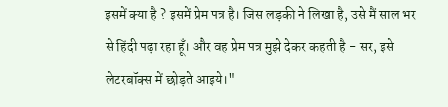इसमें क्या है ? इसमें प्रेम पत्र है। जिस लड़की ने लिखा है, उसे मैं साल भर से हिंदी पढ़ा रहा हूँ। और वह प्रेम पत्र मुझे देकर कहती है - सर, इसे लेटरबॉक्स में छोड़ते आइये।"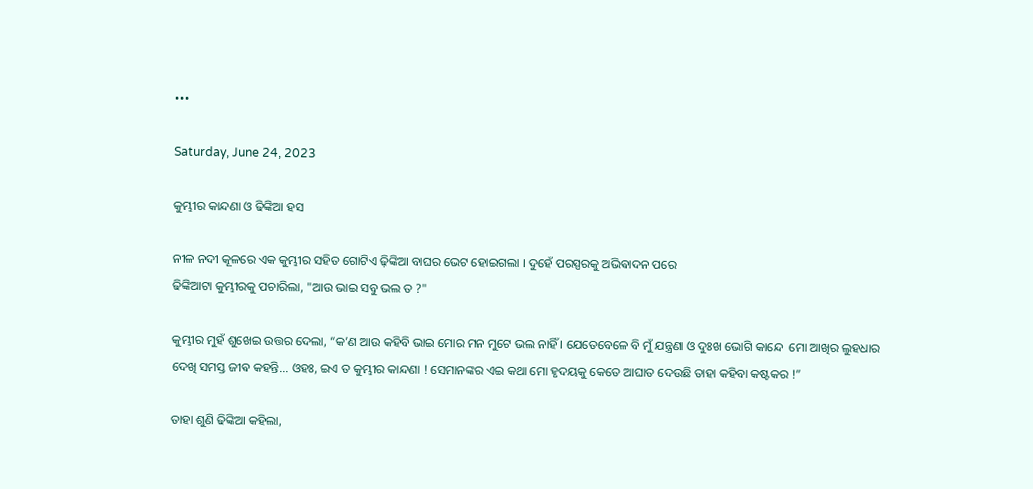•••

Saturday, June 24, 2023

କୁମ୍ଭୀର କାନ୍ଦଣା ଓ ଢିଙ୍କିଆ ହସ

ନୀଳ ନଦୀ କୂଳରେ ଏକ କୁମ୍ଭୀର ସହିତ ଗୋଟିଏ ଢ଼ିଙ୍କିଆ ବାଘର ଭେଟ ହୋଇଗଲା । ଦୁହେଁ ପରସ୍ପରକୁ ଅଭିଵାଦନ ପରେ
ଢିଙ୍କିଆଟା କୁମ୍ଭୀରକୁ ପଚାରିଲା, "ଆଉ ଭାଇ ସବୁ ଭଲ ତ ?"

କୁମ୍ଭୀର ମୁହଁ ଶୁଖେଇ ଉତ୍ତର ଦେଲା, “କ’ଣ ଆଉ କହିବି ଭାଇ ମୋର ମନ ମୁଟେ ଭଲ ନାହିଁ । ଯେତେବେଳେ ବି ମୁଁ ଯନ୍ତ୍ରଣା ଓ ଦୁଃଖ ଭୋଗି କାନ୍ଦେ ‌ ମୋ ଆଖିର ଲୁହଧାର ଦେଖି ସମସ୍ତ ଜୀଵ କହନ୍ତି... ଓହଃ, ଇଏ ତ କୁମ୍ଭୀର କାନ୍ଦଣା ! ସେମାନଙ୍କର ଏଇ କଥା ମୋ ହୃଦୟକୁ କେତେ ଆଘାତ ଦେଉଛି ତାହା କହିବା କଷ୍ଟକର ‌!”

ତାହା ଶୁଣି ଢିଙ୍କିଆ କହିଲା,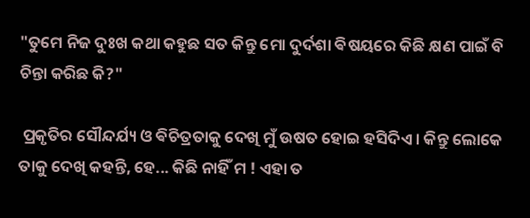"ତୁମେ ନିଜ ଦୁଃଖ କଥା କହୁଛ ସତ କିନ୍ତୁ ମୋ ଦୁର୍ଦଶା ଵିଷୟରେ କିଛି କ୍ଷଣ ପାଇଁ ବି ଚିନ୍ତା କରିଛ କି?"

 ପ୍ରକୃତିର ସୌନ୍ଦର୍ଯ୍ୟ ଓ ଵିଚିତ୍ରତାକୁ ଦେଖି ମୁଁ ଉଷତ ହୋଇ ହସିଦିଏ । କିନ୍ତୁ ଲୋକେ ତାକୁ ଦେଖି କହନ୍ତି, ହେ... କିଛି ନାହିଁ ମ ! ଏହା ତ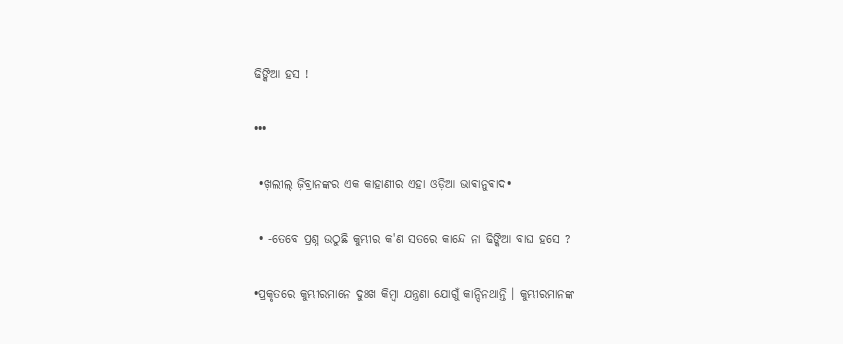ଢିଙ୍କିଆ ହସ !

•••

 •ଖ଼ଲୀଲ୍ ଜ଼ିବ୍ରାନଙ୍କର ଏକ କାହାଣୀର ଏହା ଓଡ଼ିଆ ଭାଵାନୁଵାଦ•

 • -ତେବେ ପ୍ରଶ୍ନ ଉଠୁଛି କୁମ୍ଭୀର କ'ଣ ସତରେ କାନ୍ଦେ ନା ଢିଙ୍କିଆ ବାଘ ହସେ ?

•ପ୍ରକୃତରେ କୁମ୍ଭୀରମାନେ ଦୁଃଖ କିମ୍ବା ଯନ୍ତ୍ରଣା ଯୋଗୁଁ କାନ୍ଦିନଥାନ୍ତି । କୁମ୍ଭୀରମାନଙ୍କ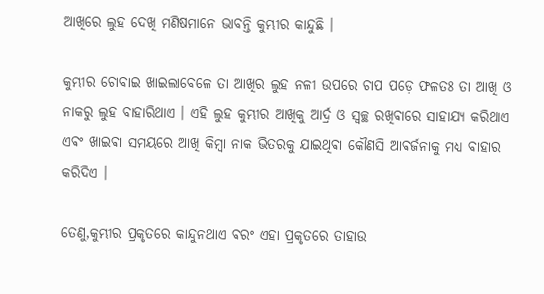ଆଖିରେ ଲୁହ ଦେଖି ମଣିଷମାନେ ଭାବନ୍ତି କୁମ୍ଭୀର କାନ୍ଦୁଛି ।

କୁମ୍ଭୀର ଚୋବାଇ ଖାଇଲାବେଳେ ତା ଆଖିର ଲୁହ ନଳୀ ଉପରେ ଚାପ ପଡ଼େ ଫଳତଃ ତା ଆଖି ଓ ନାକରୁ ଲୁହ ବାହାରିଥାଏ ।‌ ଏହି ଲୁହ କୁମ୍ଭୀର ଆଖିକୁ ଆର୍ଦ୍ର ଓ ସ୍ଵଚ୍ଛ ରଖିଵାରେ ସାହାଯ୍ୟ କରିଥାଏ ଏଵଂ ଖାଇଵା ସମୟରେ ଆଖି କିମ୍ବା ନାକ ଭିତରକୁ ଯାଇଥିଵା କୌଣସି ଆଵର୍ଜନାକୁ ମଧ୍ୟ ବାହାର କରିଦିଏ ।

ତେଣୁ,କୁମ୍ଭୀର ପ୍ରକୃତରେ କାନ୍ଦୁନଥାଏ ଵରଂ ଏହା ପ୍ରକୃତରେ ତାହାଉ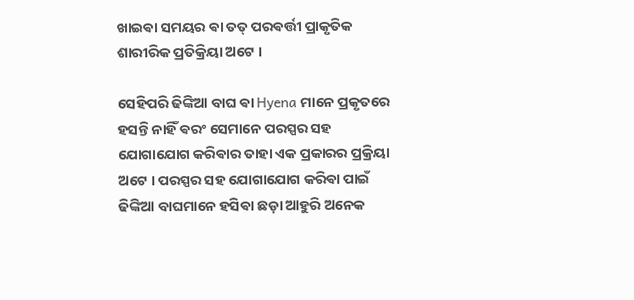ଖାଇଵା ସମୟର ଵା ତତ୍ ପରଵର୍ତ୍ତୀ ପ୍ରାକୃତିକ ଶାରୀରିକ ପ୍ରତିକ୍ରିୟା ଅଟେ ।

ସେହିପରି ଢିଙ୍କିଆ ବାଘ ଵା Hyena ମାନେ ପ୍ରକୃତରେ ହସନ୍ତି ନାହିଁ ଵରଂ ସେମାନେ ପରସ୍ପର ସହ ଯୋଗାଯୋଗ କରିଵାର ତାହା ଏକ ପ୍ରକାରର ପ୍ରକ୍ରିୟା ଅଟେ । ପରସ୍ପର ସହ ଯୋଗାଯୋଗ କରିଵା ପାଇଁ ଢିଙ୍କିଆ ବାଘମାନେ ହସିଵା ଛଡ଼ା ଆହୁରି ଅନେକ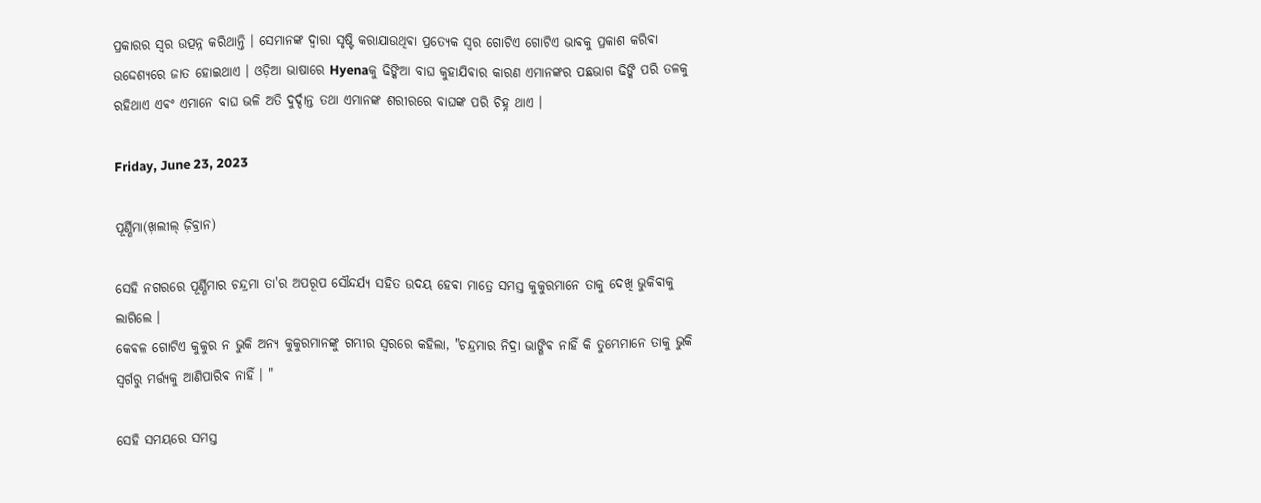ପ୍ରକାରର ସ୍ୱର ଉତ୍ପନ୍ନ କରିଥାନ୍ତି । ସେମାନଙ୍କ ଦ୍ଵାରା ସୃଷ୍ଟି କରାଯାଉଥିଵା ପ୍ରତ୍ୟେକ ସ୍ବର ଗୋଟିଏ ଗୋଟିଏ ଭାଵକୁ ପ୍ରକାଶ କରିଵା ଉଦ୍ଦେଶ୍ୟରେ ଜାତ ହୋଇଥାଏ । ଓଡ଼ିଆ ଭାଷାରେ Hyenaକୁ ଢିଙ୍କିଆ ବାଘ କୁହାଯିଵାର କାରଣ ଏମାନଙ୍କର ପଛଭାଗ ଢିଙ୍କି ପରି ତଳକୁ ରହିଥାଏ ଏଵଂ ଏମାନେ ବାଘ ଭଳି ଅତି ଦୁର୍ଦ୍ଦାନ୍ତ ତଥା ଏମାନଙ୍କ ଶରୀରରେ ବାଘଙ୍କ ପରି ଚିହ୍ନ ଥାଏ ।

Friday, June 23, 2023

ପୂର୍ଣ୍ଣିମା(ଖ଼ଲୀଲ୍ ଜ଼ିବ୍ରାନ)

ସେହି ନଗରରେ ପୂର୍ଣ୍ଣିମାର ଚନ୍ଦ୍ରମା ତା'ର ଅପରୂପ ସୌନ୍ଦର୍ଯ୍ୟ ସହିତ ଉଦୟ ହେଵା ମାତ୍ରେ ସମସ୍ତ କୁକୁରମାନେ ତାକୁ ଦେଖି ଭୁକିଵାକୁ ଲାଗିଲେ ।
କେଵଳ ଗୋଟିଏ କୁକୁର ନ ଭୁକି ଅନ୍ୟ କୁକୁରମାନଙ୍କୁ ଗମ୍ଭୀର ସ୍ୱରରେ କହିଲା, "ଚନ୍ଦ୍ରମାର ନିଦ୍ରା ଭାଙ୍ଗିଵ ନାହିଁ କି ତୁମ୍ଭେମାନେ ତାକୁ ଭୁକି ସ୍ଵର୍ଗରୁ ମର୍ତ୍ତ୍ୟକୁ ଆଣିପାରିଵ ନାହିଁ । "

ସେହି ସମୟରେ ସମସ୍ତ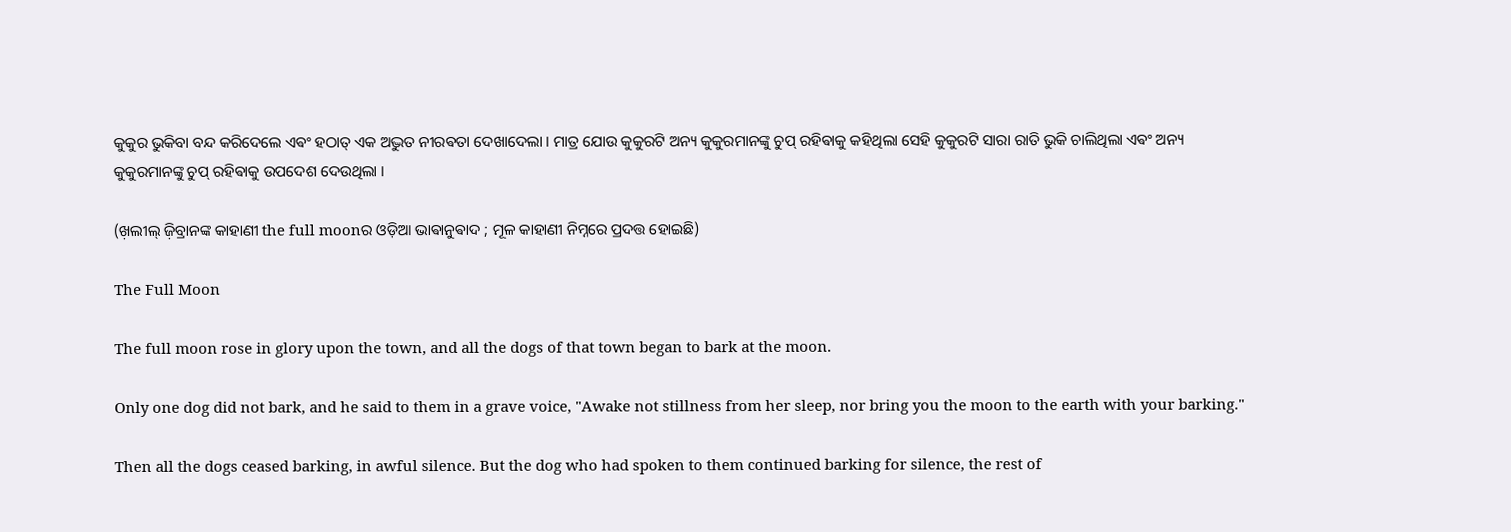କୁକୁର ଭୁକିବା ବନ୍ଦ କରିଦେଲେ ଏଵଂ ହଠାତ୍ ଏକ ଅଦ୍ଭୁତ ନୀରଵତା ଦେଖାଦେଲା । ମାତ୍ର ଯୋଉ କୁକୁରଟି ଅନ୍ୟ କୁକୁରମାନଙ୍କୁ ଚୁପ୍ ରହିଵାକୁ କହିଥିଲା ସେହି କୁକୁରଟି ସାରା ରାତି ଭୁକି ଚାଲିଥିଲା ଏଵଂ ଅନ୍ୟ କୁକୁରମାନଙ୍କୁ ଚୁପ୍ ରହିଵାକୁ ଉପଦେଶ ଦେଉଥିଲା ।

(ଖ଼ଲୀଲ୍ ଜ଼ିବ୍ରାନଙ୍କ କାହାଣୀ the full moonର ଓଡ଼ିଆ ଭାଵାନୁଵାଦ ; ମୂଳ କାହାଣୀ ନିମ୍ନରେ ପ୍ରଦତ୍ତ ହୋଇଛି)

The Full Moon

The full moon rose in glory upon the town, and all the dogs of that town began to bark at the moon.

Only one dog did not bark, and he said to them in a grave voice, "Awake not stillness from her sleep, nor bring you the moon to the earth with your barking."

Then all the dogs ceased barking, in awful silence. But the dog who had spoken to them continued barking for silence, the rest of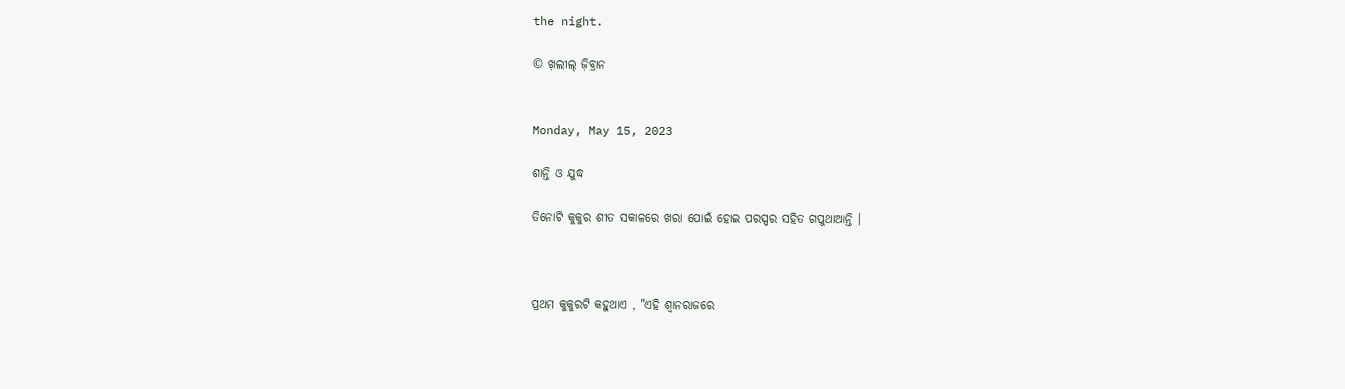the night.

© ଖ଼ଲୀଲ୍ ଜ଼ିବ୍ରାନ


Monday, May 15, 2023

ଶାନ୍ତି ଓ ଯୁଦ୍ଧ

ତିନୋଟି କୁକୁର ଶୀତ ସକାଳରେ ଖରା ପୋଇଁ ହୋଇ ପରସ୍ପର ସହିତ ଗପୁଥାଆନ୍ତି ।



ପ୍ରଥମ କୁକୁରଟି କହୁଥାଏ , "ଏହି ଶ୍ଵାନରାଜରେ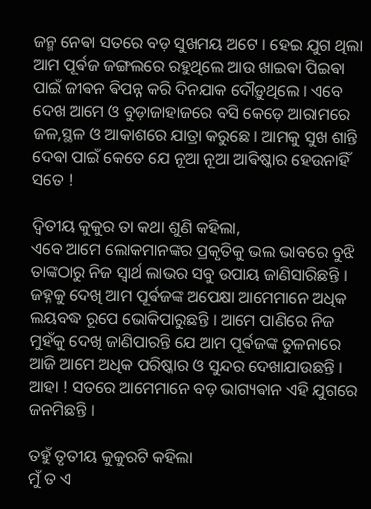ଜନ୍ମ ନେଵା ସତରେ ବଡ଼ ସୁଖମୟ ଅଟେ । ହେଇ ଯୁଗ ଥିଲା ଆମ ପୂର୍ଵଜ ଜଙ୍ଗଲରେ ରହୁଥିଲେ ଆଉ ଖାଇଵା ପିଇଵା ପାଇଁ ଜୀଵନ ଵିପନ୍ନ କରି ଦିନଯାକ ଦୌଡ଼ୁଥିଲେ । ଏବେ ଦେଖ ଆମେ ଓ ବୁଡ଼ାଜାହାଜରେ ବସି କେଡ଼େ ଆରାମରେ ଜଳ,ସ୍ଥଳ ଓ ଆକାଶରେ ଯାତ୍ରା କରୁଛେ । ଆମକୁ ସୁଖ ଶାନ୍ତି ଦେଵା ପାଇଁ କେତେ ଯେ ନୂଆ ନୂଆ ଆଵିଷ୍କାର ହେଉନାହିଁ ସତେ !

ଦ୍ଵିତୀୟ କୁକୁର ତା କଥା ଶୁଣି କହିଲା,
ଏବେ ଆମେ ଲୋକମାନଙ୍କର ପ୍ରକୃତିକୁ ଭଲ ଭାବରେ ବୁଝି ତାଙ୍କଠାରୁ ନିଜ ସ୍ଵାର୍ଥ ଲାଭର ସବୁ ଉପାୟ ଜାଣିସାରିଛନ୍ତି । ଜହ୍ନକୁ ଦେଖି ଆମ ପୂର୍ଵଜଙ୍କ ଅପେକ୍ଷା ଆମେମାନେ ଅଧିକ ଲୟବଦ୍ଧ ରୂପେ ଭୋକିପାରୁଛନ୍ତି ।‌ ଆମେ ପାଣିରେ ନିଜ ମୁହଁକୁ ଦେଖି ଜାଣିପାରନ୍ତି ଯେ ଆମ ପୂର୍ଵଜଙ୍କ ତୁଳନାରେ ଆଜି ଆମେ ଅଧିକ ପରିଷ୍କାର ଓ ସୁନ୍ଦର ଦେଖାଯାଉଛନ୍ତି ।‌ ଆହା ! ସତରେ ଆମେମାନେ ବଡ଼ ଭାଗ୍ୟଵାନ ଏହି ଯୁଗରେ ଜନମିଛନ୍ତି ।

ତହୁଁ ତୃତୀୟ କୁକୁରଟି କହିଲା
ମୁଁ ତ ଏ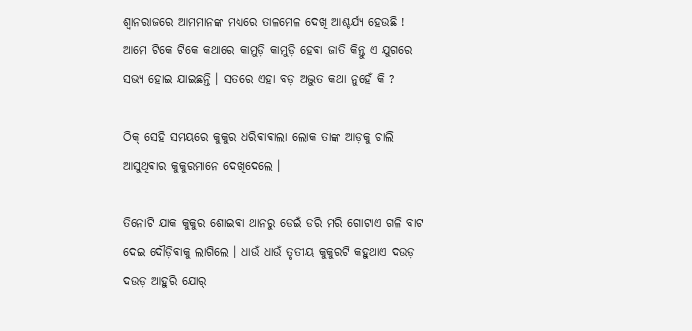ଶ୍ଵାନରାଜରେ ଆମମାନଙ୍କ ମଧ୍ୟରେ ତାଳମେଳ ଦେଖି ଆଶ୍ଚର୍ଯ୍ୟ ହେଉଛି ! ଆମେ ଟିକେ ଟିକେ କଥାରେ କାମୁଡ଼ି କାମୁଡ଼ି ହେଵା ଜାତି କିନ୍ତୁ ଏ ଯୁଗରେ ସଭ୍ୟ ହୋଇ ଯାଇଛନ୍ତି । ସତରେ ଏହା ବଡ଼ ଅଦ୍ଭୁତ କଥା ନୁହେଁ କି ?

ଠିକ୍ ସେହି ସମୟରେ କୁକୁର ଧରିଵାଵାଲା ଲୋକ ତାଙ୍କ ଆଡ଼କୁ ଚାଲି ଆସୁଥିଵାର କୁକୁରମାନେ ଦେଖିଦେଲେ ।

ତିନୋଟି ଯାକ କୁକୁର ଶୋଇଵା ଥାନରୁ ଡେଇଁ ଡରି ମରି ଗୋଟାଏ ଗଳି ବାଟ ଦେଇ ଦୌଡ଼ିଵାକୁ ଲାଗିଲେ ।‌ ଧାଉଁ ଧାଉଁ ତୃତୀୟ କୁକୁରଟି କହୁଥାଏ ଦଉଡ଼ ଦଉଡ଼ ଆହୁରି ଯୋର୍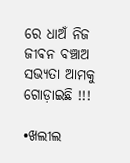ରେ ଧାଅଁ ନିଜ ଜୀଵନ ବଞ୍ଚାଅ ସଭ୍ୟତା ଆମକୁ ଗୋଡ଼ାଇଛି !!!

•ଖଲୀଲ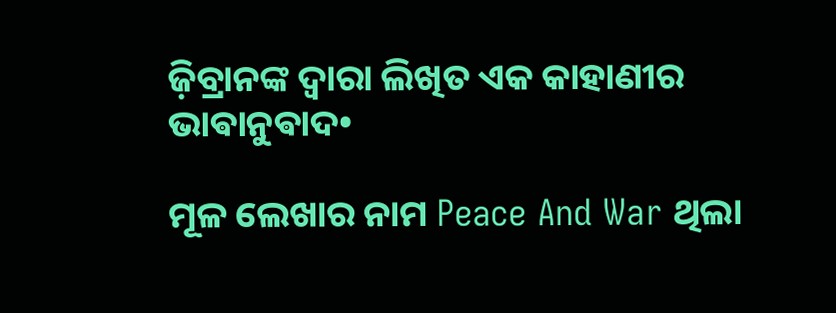ଜ଼ିବ୍ରାନଙ୍କ ଦ୍ଵାରା ଲିଖିତ ଏକ କାହାଣୀର ଭାଵାନୁଵାଦ•

ମୂଳ ଲେଖାର ନାମ Peace And War ଥିଲା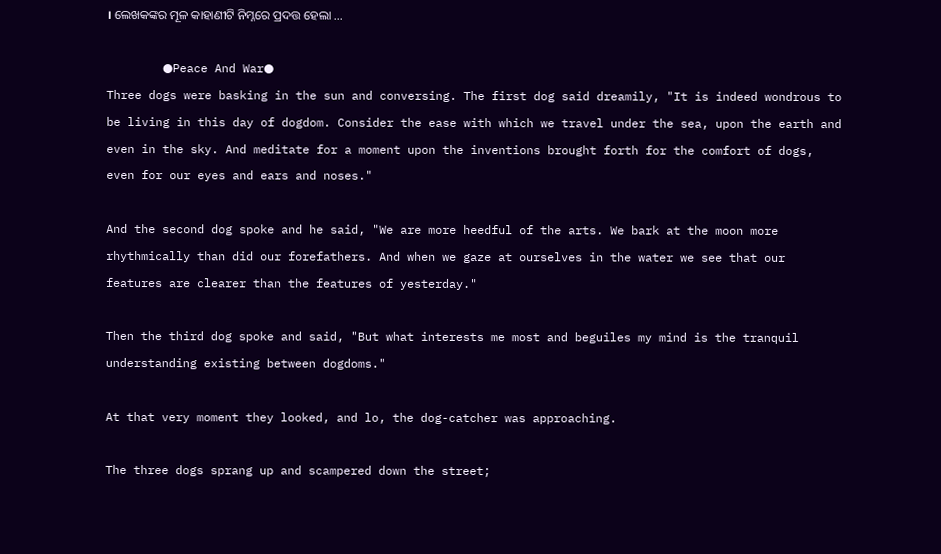। ଲେଖକଙ୍କର ମୂଳ କାହାଣୀଟି ନିମ୍ନରେ ପ୍ରଦତ୍ତ ହେଲା ...

        ●Peace And War●
Three dogs were basking in the sun and conversing. The first dog said dreamily, "It is indeed wondrous to be living in this day of dogdom. Consider the ease with which we travel under the sea, upon the earth and even in the sky. And meditate for a moment upon the inventions brought forth for the comfort of dogs, even for our eyes and ears and noses."

And the second dog spoke and he said, "We are more heedful of the arts. We bark at the moon more rhythmically than did our forefathers. And when we gaze at ourselves in the water we see that our features are clearer than the features of yesterday."

Then the third dog spoke and said, "But what interests me most and beguiles my mind is the tranquil understanding existing between dogdoms."

At that very moment they looked, and lo, the dog-catcher was approaching.

The three dogs sprang up and scampered down the street;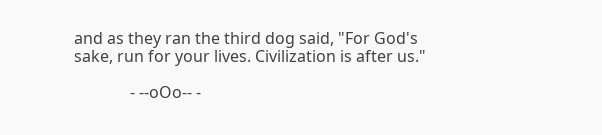and as they ran the third dog said, "For God's sake, run for your lives. Civilization is after us."

              - --oOo-- -